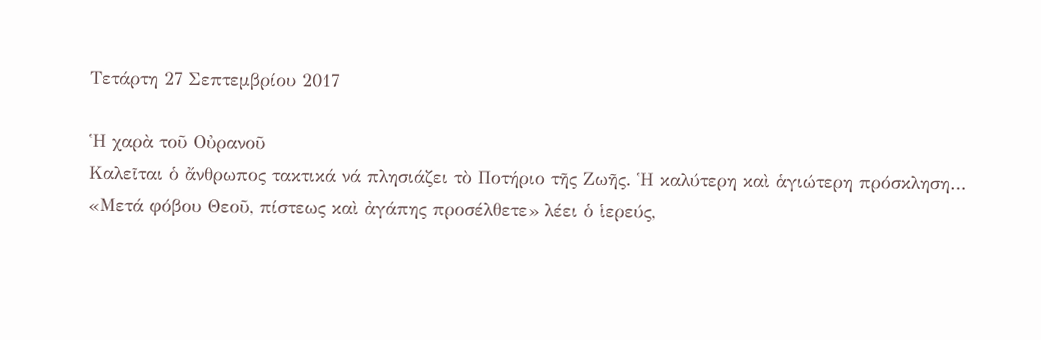Τετάρτη 27 Σεπτεμβρίου 2017

Ἡ χαρὰ τοῦ Οὐρανοῦ
Καλεῖται ὁ ἄνθρωπος τακτικά νά πλησιάζει τὸ Ποτήριο τῆς Ζωῆς. Ἡ καλύτερη καὶ ἁγιώτερη πρόσκληση… «Μετά φόβου Θεοῦ, πίστεως καὶ ἀγάπης προσέλθετε» λέει ὁ ἱερεύς,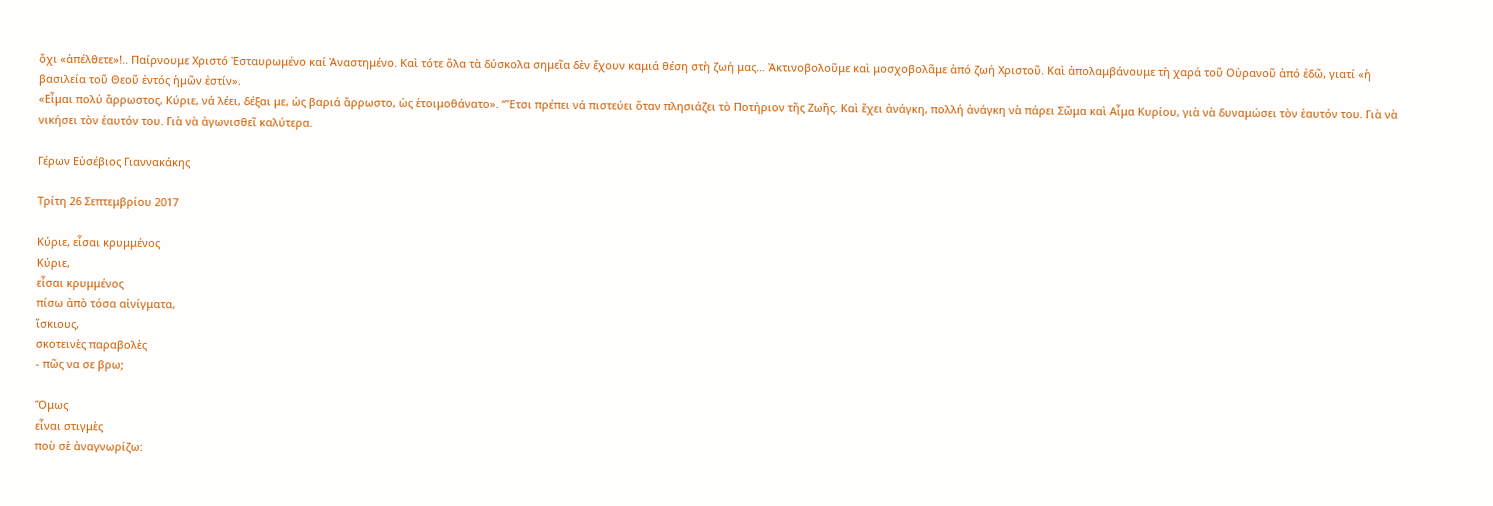ὄχι «ἀπέλθετε»!.. Παίρνουμε Χριστό Ἐσταυρωμένο καί Ἀναστημένο. Καὶ τότε ὅλα τὰ δύσκολα σημεῖα δὲν ἔχουν καμιά θέση στὴ ζωή μας… Ἀκτινοβολοῦμε καὶ μοσχοβολᾶμε ἀπό ζωή Χριστοῦ. Καὶ ἀπολαμβάνουμε τὴ χαρά τοῦ Οὐρανοῦ ἀπό ἐδῶ, γιατί «ἡ βασιλεία τοῦ Θεοῦ ἐντός ἡμῶν ἐστίν».
«Εἶμαι πολύ ἄρρωστος, Κύριε, νά λέει, δέξαι με, ὡς βαριά ἄρρωστο, ὡς ἑτοιμοθάνατο». “Ἔτσι πρέπει νά πιστεύει ὅταν πλησιάζει τὸ Ποτήριον τῆς Ζωῆς. Καὶ ἔχει ἀνάγκη, πολλή ἀνάγκη νὰ πάρει Σῶμα καὶ Αἷμα Κυρίου, γιὰ νὰ δυναμώσει τὸν ἑαυτόν του. Γιὰ νὰ νικήσει τὸν ἑαυτόν του. Γιὰ νὰ ἀγωνισθεῖ καλύτερα.

Γέρων Εὐσέβιος Γιαννακάκης

Τρίτη 26 Σεπτεμβρίου 2017

Κύριε, εἶσαι κρυμμένος
Κύριε,
εἶσαι κρυμμένος
πίσω ἀπὸ τόσα αἰνίγματα,
ἴσκιους,
σκοτεινὲς παραβολὲς
- πῶς να σε βρω;

Ὅμως
εἶναι στιγμὲς
ποὺ σὲ ἀναγνωρίζω: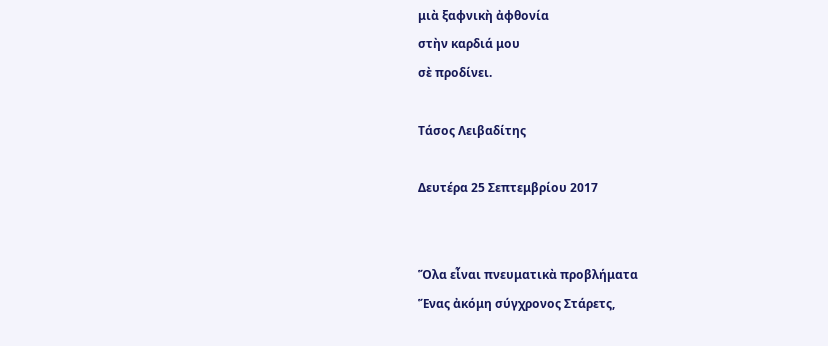μιὰ ξαφνικὴ ἀφθονία
στὴν καρδιά μου
σὲ προδίνει.

Τάσος Λειβαδίτης

Δευτέρα 25 Σεπτεμβρίου 2017


Ὅλα εἶναι πνευματικὰ προβλήματα
Ἕνας ἀκόμη σύγχρονος Στάρετς,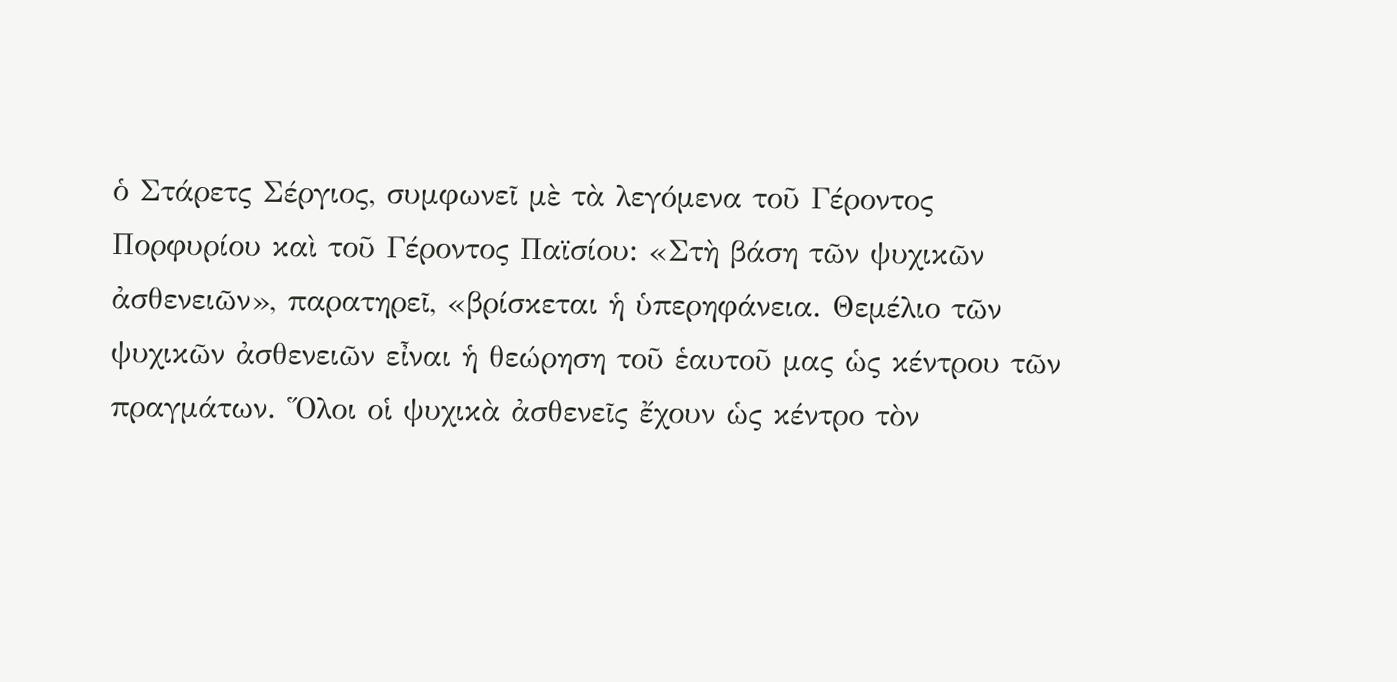ὁ Στάρετς Σέργιος, συμφωνεῖ μὲ τὰ λεγόμενα τοῦ Γέροντος Πορφυρίου καὶ τοῦ Γέροντος Παϊσίου: «Στὴ βάση τῶν ψυχικῶν ἀσθενειῶν», παρατηρεῖ, «βρίσκεται ἡ ὑπερηφάνεια. Θεμέλιο τῶν ψυχικῶν ἀσθενειῶν εἶναι ἡ θεώρηση τοῦ ἑαυτοῦ μας ὡς κέντρου τῶν πραγμάτων. Ὅλοι οἱ ψυχικὰ ἀσθενεῖς ἔχουν ὡς κέντρο τὸν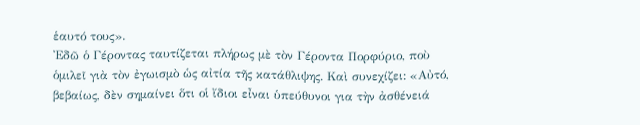ἑαυτό τους».
Ἐδῶ ὁ Γέροντας ταυτίζεται πλήρως μὲ τὸν Γέροντα Πορφύριο, ποὺ ὁμιλεῖ γιὰ τὸν ἐγωισμὸ ὡς αἰτία τῆς κατάθλιψης. Καὶ συνεχίζει: «Αὐτό, βεβαίως, δὲν σημαίνει ὅτι οἱ ἴδιοι εἶναι ὑπεύθυνοι για τὴν ἀσθένειά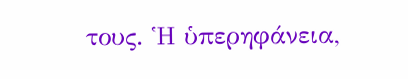τους. Ἡ ὑπερηφάνεια,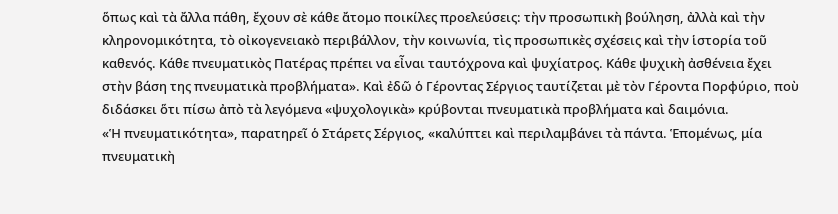ὅπως καὶ τὰ ἄλλα πάθη, ἔχουν σὲ κάθε ἄτομο ποικίλες προελεύσεις: τὴν προσωπικὴ βούληση, ἀλλὰ καὶ τὴν κληρονομικότητα, τὸ οἰκογενειακὸ περιβάλλον, τὴν κοινωνία, τὶς προσωπικὲς σχέσεις καὶ τὴν ἱστορία τοῦ καθενός. Κάθε πνευματικὸς Πατέρας πρέπει να εἶναι ταυτόχρονα καὶ ψυχίατρος. Κάθε ψυχικὴ ἀσθένεια ἔχει στὴν βάση της πνευματικὰ προβλήματα». Καὶ ἐδῶ ὁ Γέροντας Σέργιος ταυτίζεται μὲ τὸν Γέροντα Πορφύριο, ποὺ διδάσκει ὅτι πίσω ἀπὸ τὰ λεγόμενα «ψυχολογικὰ» κρύβονται πνευματικὰ προβλήματα καὶ δαιμόνια.
«Ἡ πνευματικότητα», παρατηρεῖ ὁ Στάρετς Σέργιος, «καλύπτει καὶ περιλαμβάνει τὰ πάντα. Ἑπομένως, μία πνευματικὴ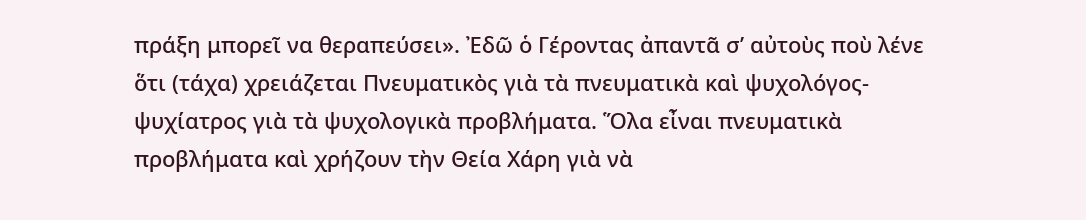πράξη μπορεῖ να θεραπεύσει». Ἐδῶ ὁ Γέροντας ἀπαντᾶ σ’ αὐτοὺς ποὺ λένε ὅτι (τάχα) χρειάζεται Πνευματικὸς γιὰ τὰ πνευματικὰ καὶ ψυχολόγος-ψυχίατρος γιὰ τὰ ψυχολογικὰ προβλήματα. Ὅλα εἶναι πνευματικὰ προβλήματα καὶ χρήζουν τὴν Θεία Χάρη γιὰ νὰ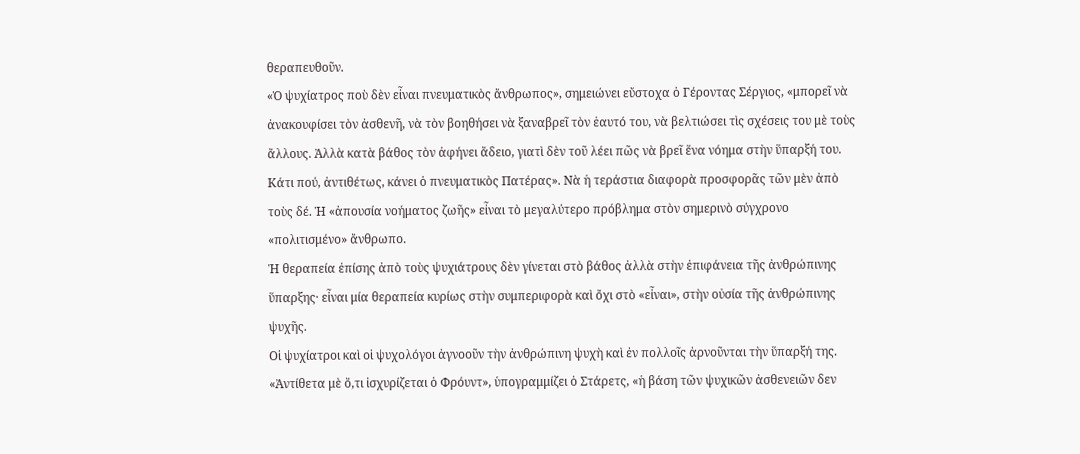θεραπευθοῦν.
«Ὁ ψυχίατρος ποὺ δὲν εἶναι πνευματικὸς ἄνθρωπος», σημειώνει εὔστοχα ὁ Γέροντας Σέργιος, «μπορεῖ νὰ ἀνακουφίσει τὸν ἀσθενῆ, νὰ τὸν βοηθήσει νὰ ξαναβρεῖ τὸν ἑαυτό του, νὰ βελτιώσει τὶς σχέσεις του μὲ τοὺς ἄλλους. Ἀλλὰ κατὰ βάθος τὸν ἀφήνει ἄδειο, γιατὶ δὲν τοῦ λέει πῶς νὰ βρεῖ ἕνα νόημα στὴν ὕπαρξή του. Κάτι πού, ἀντιθέτως, κάνει ὁ πνευματικὸς Πατέρας». Νὰ ἡ τεράστια διαφορὰ προσφορᾶς τῶν μὲν ἀπὸ τοὺς δέ. Ἡ «ἀπουσία νοήματος ζωῆς» εἶναι τὸ μεγαλύτερο πρόβλημα στὸν σημερινὸ σύγχρονο «πολιτισμένο» ἄνθρωπο.
Ἡ θεραπεία ἐπίσης ἀπὸ τοὺς ψυχιάτρους δὲν γίνεται στὸ βάθος ἀλλὰ στὴν ἐπιφάνεια τῆς ἀνθρώπινης ὕπαρξης· εἶναι μία θεραπεία κυρίως στὴν συμπεριφορὰ καὶ ὄχι στὸ «εἶναι», στὴν οὐσία τῆς ἀνθρώπινης ψυχῆς.
Οἱ ψυχίατροι καὶ οἱ ψυχολόγοι ἀγνοοῦν τὴν ἀνθρώπινη ψυχὴ καὶ ἐν πολλοῖς ἀρνοῦνται τὴν ὕπαρξή της. «Ἀντίθετα μὲ ὅ,τι ἰσχυρίζεται ὁ Φρόυντ», ὑπογραμμίζει ὁ Στάρετς, «ἡ βάση τῶν ψυχικῶν ἀσθενειῶν δεν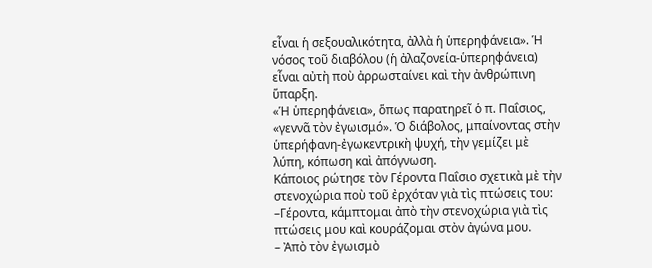εἶναι ἡ σεξουαλικότητα, ἀλλὰ ἡ ὑπερηφάνεια». Ἡ νόσος τοῦ διαβόλου (ἡ ἀλαζονεία-ὑπερηφάνεια) εἶναι αὐτὴ ποὺ ἀρρωσταίνει καὶ τὴν ἀνθρώπινη ὕπαρξη.
«Ἡ ὑπερηφάνεια», ὅπως παρατηρεῖ ὁ π. Παΐσιος, «γεννᾶ τὸν ἐγωισμό». Ὁ διάβολος, μπαίνοντας στὴν ὑπερήφανη-ἐγωκεντρικὴ ψυχή, τὴν γεμίζει μὲ λύπη, κόπωση καὶ ἀπόγνωση.
Κάποιος ρώτησε τὸν Γέροντα Παΐσιο σχετικὰ μὲ τὴν στενοχώρια ποὺ τοῦ ἐρχόταν γιὰ τὶς πτώσεις του:
–Γέροντα, κάμπτομαι ἀπὸ τὴν στενοχώρια γιὰ τὶς πτώσεις μου καὶ κουράζομαι στὸν ἀγώνα μου.
– Ἀπὸ τὸν ἐγωισμὸ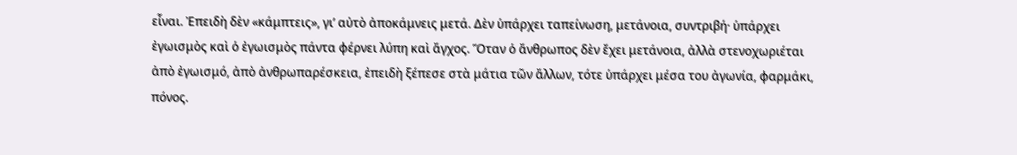εἶναι. Ἐπειδὴ δὲν «κάμπτεις», γι’ αὐτὸ ἀποκάμνεις μετά. Δὲν ὑπάρχει ταπείνωση, μετάνοια, συντριβή· ὑπάρχει ἐγωισμὸς καὶ ὁ ἐγωισμὸς πάντα φέρνει λύπη καὶ ἄγχος. Ὅταν ὁ ἄνθρωπος δὲν ἔχει μετάνοια, ἀλλὰ στενοχωριέται ἀπὸ ἐγωισμό, ἀπὸ ἀνθρωπαρέσκεια, ἐπειδὴ ξέπεσε στὰ μάτια τῶν ἄλλων, τότε ὑπάρχει μέσα του ἀγωνία, φαρμάκι, πόνος.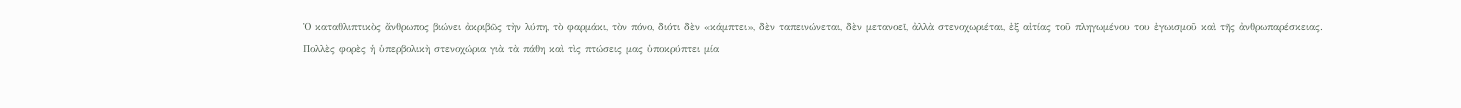Ὁ καταθλιπτικὸς ἄνθρωπος βιώνει ἀκριβῶς τὴν λύπη, τὸ φαρμάκι, τὸν πόνο, διότι δὲν «κάμπτει», δὲν ταπεινώνεται, δὲν μετανοεῖ, ἀλλὰ στενοχωριέται, ἐξ αἰτίας τοῦ πληγωμένου του ἐγωισμοῦ καὶ τῆς ἀνθρωπαρέσκειας.
Πολλὲς φορὲς ἡ ὑπερβολικὴ στενοχώρια γιὰ τὰ πάθη καὶ τὶς πτώσεις μας ὑποκρύπτει μία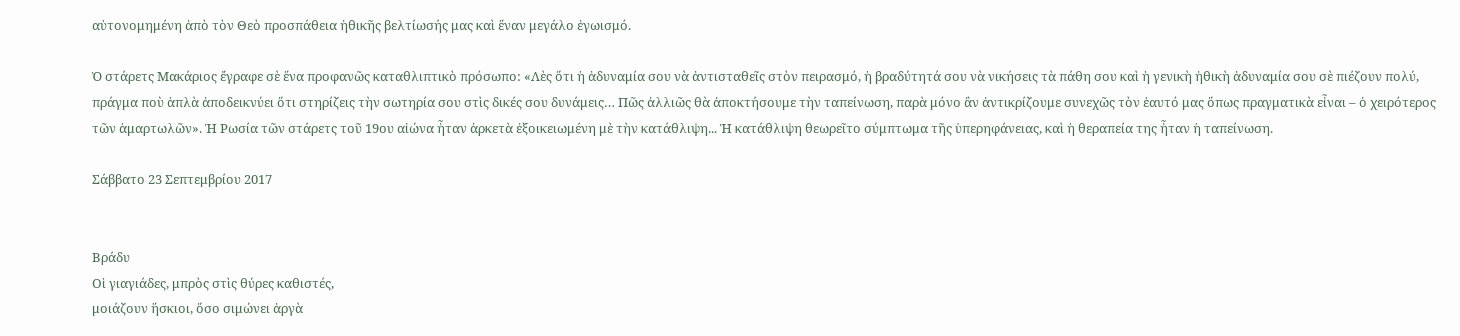αὐτονομημένη ἀπὸ τὸν Θεὸ προσπάθεια ἠθικῆς βελτίωσής μας καὶ ἕναν μεγάλο ἐγωισμό.

Ὁ στάρετς Μακάριος ἔγραφε σὲ ἕνα προφανῶς καταθλιπτικὸ πρόσωπο: «Λὲς ὅτι ἡ ἀδυναμία σου νὰ ἀντισταθεῖς στὸν πειρασμό, ἡ βραδύτητά σου νὰ νικήσεις τὰ πάθη σου καὶ ἡ γενικὴ ἠθικὴ ἀδυναμία σου σὲ πιέζουν πολύ, πράγμα ποὺ ἁπλὰ ἀποδεικνύει ὅτι στηρίζεις τὴν σωτηρία σου στὶς δικές σου δυνάμεις… Πῶς ἀλλιῶς θὰ ἀποκτήσουμε τὴν ταπείνωση, παρὰ μόνο ἂν ἀντικρίζουμε συνεχῶς τὸν ἑαυτό μας ὅπως πραγματικὰ εἶναι – ὁ χειρότερος τῶν ἁμαρτωλῶν». Ἡ Ρωσία τῶν στάρετς τοῦ 19ου αἰώνα ἦταν ἀρκετὰ ἐξοικειωμένη μὲ τὴν κατάθλιψη... Ἡ κατάθλιψη θεωρεῖτο σύμπτωμα τῆς ὑπερηφάνειας, καὶ ἡ θεραπεία της ἦταν ἡ ταπείνωση.

Σάββατο 23 Σεπτεμβρίου 2017


Βράδυ
Οἱ γιαγιάδες, μπρὸς στὶς θύρες καθιστές,
μοιάζουν ἥσκιοι, ὅσο σιμώνει ἀργὰ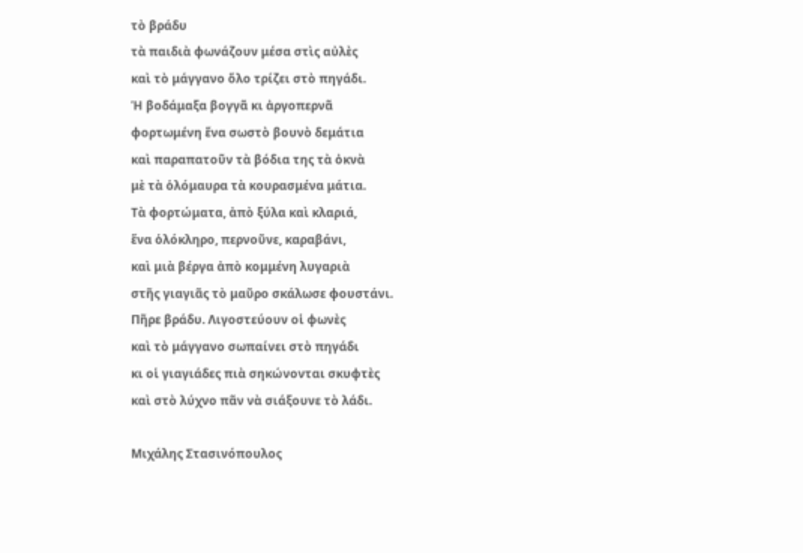τὸ βράδυ
τὰ παιδιὰ φωνάζουν μέσα στὶς αὐλὲς
καὶ τὸ μάγγανο ὅλο τρίζει στὸ πηγάδι.
Ἡ βοδάμαξα βογγᾶ κι ἀργοπερνᾶ
φορτωμένη ἕνα σωστὸ βουνὸ δεμάτια
καὶ παραπατοῦν τὰ βόδια της τὰ ὀκνὰ
μὲ τὰ ὁλόμαυρα τὰ κουρασμένα μάτια.
Τὰ φορτώματα, ἀπὸ ξύλα καὶ κλαριά,
ἕνα ὁλόκληρο, περνοῦνε, καραβάνι,
καὶ μιὰ βέργα ἀπὸ κομμένη λυγαριὰ
στῆς γιαγιᾶς τὸ μαῦρο σκάλωσε φουστάνι.
Πῆρε βράδυ. Λιγοστεύουν οἱ φωνὲς
καὶ τὸ μάγγανο σωπαίνει στὸ πηγάδι
κι οἱ γιαγιάδες πιὰ σηκώνονται σκυφτὲς
καὶ στὸ λύχνο πᾶν νὰ σιάξουνε τὸ λάδι.

Μιχάλης Στασινόπουλος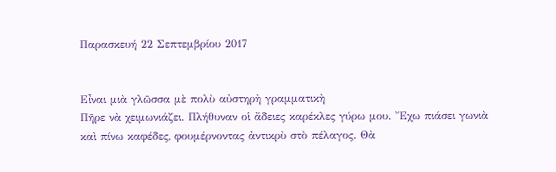Παρασκευή 22 Σεπτεμβρίου 2017


Εἶναι μιὰ γλῶσσα μὲ πολὺ αὐστηρὴ γραμματικὴ
Πῆρε νὰ χειμωνιάζει. Πλήθυναν οἱ ἄδειες καρέκλες γύρω μου. Ἔχω πιάσει γωνιὰ καὶ πίνω καφέδες, φουμέρνοντας ἀντικρὺ στὸ πέλαγος. Θὰ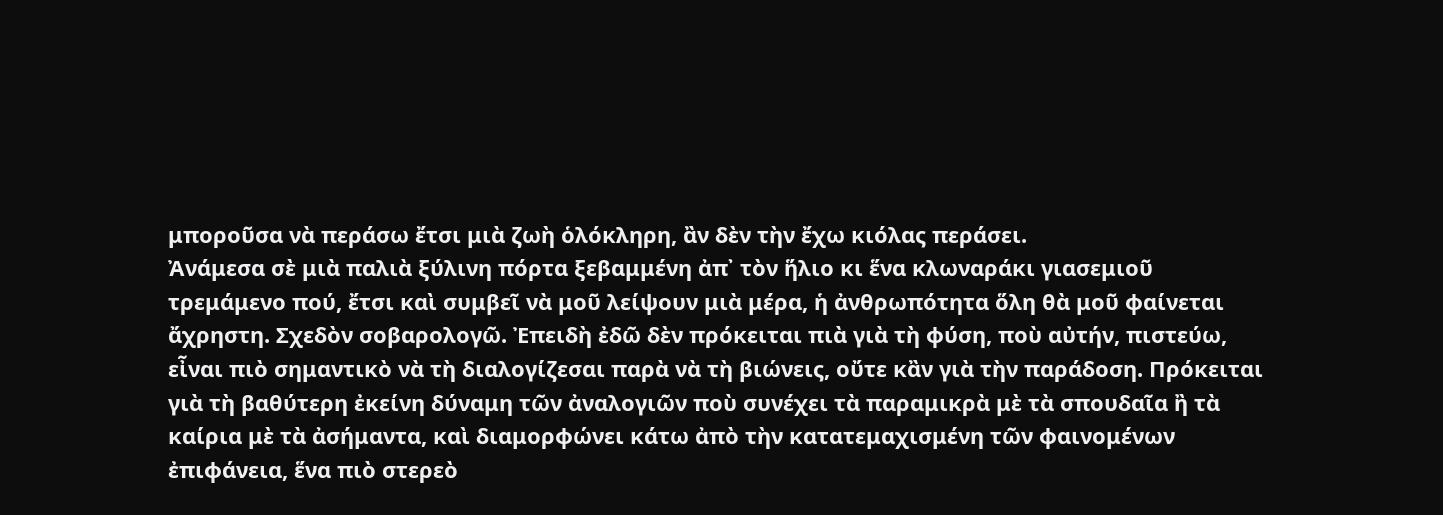μποροῦσα νὰ περάσω ἔτσι μιὰ ζωὴ ὁλόκληρη, ἂν δὲν τὴν ἔχω κιόλας περάσει.
Ἀνάμεσα σὲ μιὰ παλιὰ ξύλινη πόρτα ξεβαμμένη ἀπ᾿ τὸν ἥλιο κι ἕνα κλωναράκι γιασεμιοῦ τρεμάμενο πού, ἔτσι καὶ συμβεῖ νὰ μοῦ λείψουν μιὰ μέρα, ἡ ἀνθρωπότητα ὅλη θὰ μοῦ φαίνεται ἄχρηστη. Σχεδὸν σοβαρολογῶ. Ἐπειδὴ ἐδῶ δὲν πρόκειται πιὰ γιὰ τὴ φύση, ποὺ αὐτήν, πιστεύω, εἶναι πιὸ σημαντικὸ νὰ τὴ διαλογίζεσαι παρὰ νὰ τὴ βιώνεις, οὔτε κἂν γιὰ τὴν παράδοση. Πρόκειται γιὰ τὴ βαθύτερη ἐκείνη δύναμη τῶν ἀναλογιῶν ποὺ συνέχει τὰ παραμικρὰ μὲ τὰ σπουδαῖα ἢ τὰ καίρια μὲ τὰ ἀσήμαντα, καὶ διαμορφώνει κάτω ἀπὸ τὴν κατατεμαχισμένη τῶν φαινομένων ἐπιφάνεια, ἕνα πιὸ στερεὸ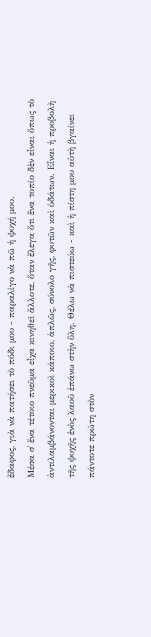ἔδαφος, γιὰ νὰ πατήσει τὸ πόδι μου - παραλίγο νὰ πῶ ἡ ψυχή μου.
Μέσα σ᾿ ἕνα τέτοιο πνεῦμα εἶχα κινηθεῖ ἄλλοτε, ὅταν ἔλεγα ὅτι ἕνα τοπίο δὲν εἶναι ὅπως τὸ ἀντιλαμβάνονται μερικοὶ κάποιο, ἁπλῶς, σύνολο γῆς, φυτῶν καὶ ὑδάτων. Εἶναι ἡ προβολὴ τῆς ψυχῆς ἑνὸς λαοῦ ἐπάνω στὴν ὕλη. Θέλω νὰ πιστεύω - καὶ ἡ πίστη μου αὐτὴ βγαίνει πάντοτε πρώτη στὸν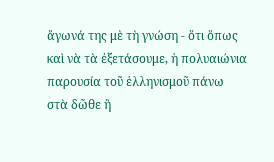ἄγωνά της μὲ τὴ γνώση - ὅτι ὅπως καὶ νὰ τὰ ἐξετάσουμε, ἡ πολυαιώνια παρουσία τοῦ ἑλληνισμοῦ πάνω στὰ δῶθε ἢ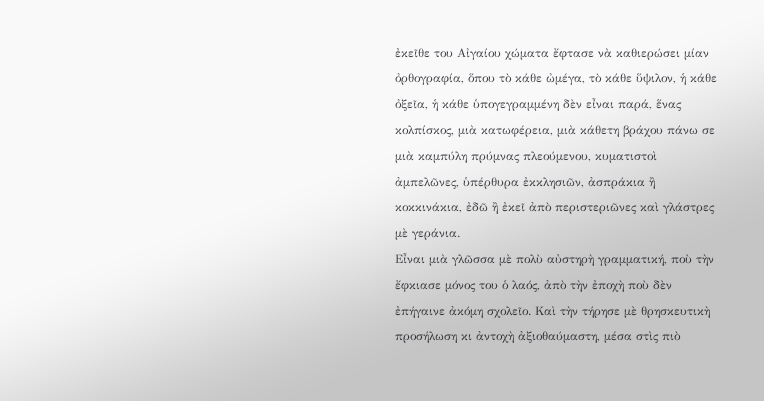ἐκεῖθε του Αἰγαίου χώματα ἔφτασε νὰ καθιερώσει μίαν ὀρθογραφία, ὅπου τὸ κάθε ὠμέγα, τὸ κάθε ὕψιλον, ἡ κάθε ὀξεῖα, ἡ κάθε ὑπογεγραμμένη δὲν εἶναι παρά, ἕνας κολπίσκος, μιὰ κατωφέρεια, μιὰ κάθετη βράχου πάνω σε μιὰ καμπύλη πρύμνας πλεούμενου, κυματιστοὶ ἀμπελῶνες, ὑπέρθυρα ἐκκλησιῶν, ἀσπράκια ἢ κοκκινάκια, ἐδῶ ἢ ἐκεῖ ἀπὸ περιστεριῶνες καὶ γλάστρες μὲ γεράνια.
Εἶναι μιὰ γλῶσσα μὲ πολὺ αὐστηρὴ γραμματική, ποὺ τὴν ἔφκιασε μόνος του ὁ λαός, ἀπὸ τὴν ἐποχὴ ποὺ δὲν ἐπήγαινε ἀκόμη σχολεῖο. Καὶ τὴν τήρησε μὲ θρησκευτικὴ προσήλωση κι ἀντοχὴ ἀξιοθαύμαστη, μέσα στὶς πιὸ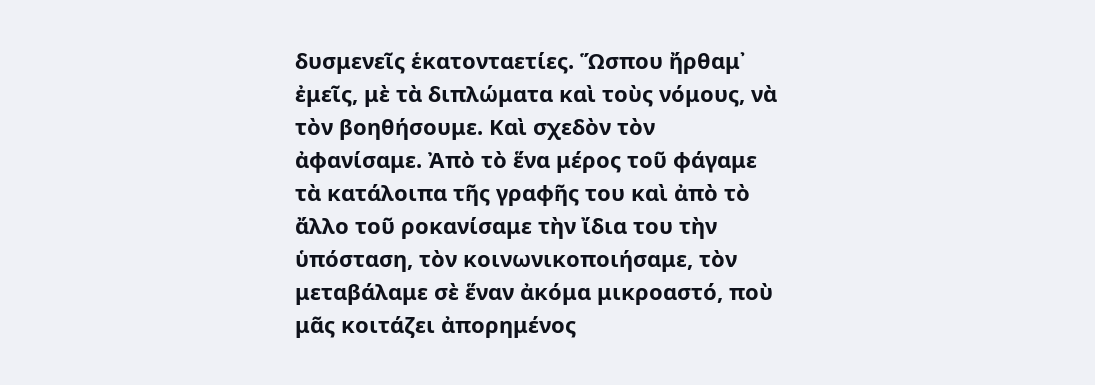δυσμενεῖς ἑκατονταετίες. Ὥσπου ἤρθαμ᾿ ἐμεῖς, μὲ τὰ διπλώματα καὶ τοὺς νόμους, νὰ τὸν βοηθήσουμε. Καὶ σχεδὸν τὸν ἀφανίσαμε. Ἀπὸ τὸ ἕνα μέρος τοῦ φάγαμε τὰ κατάλοιπα τῆς γραφῆς του καὶ ἀπὸ τὸ ἄλλο τοῦ ροκανίσαμε τὴν ἴδια του τὴν ὑπόσταση, τὸν κοινωνικοποιήσαμε, τὸν μεταβάλαμε σὲ ἕναν ἀκόμα μικροαστό, ποὺ μᾶς κοιτάζει ἀπορημένος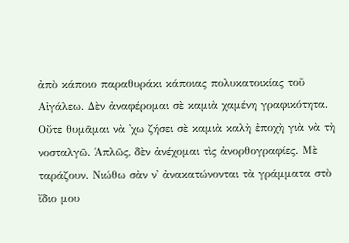ἀπὸ κάποιο παραθυράκι κάποιας πολυκατοικίας τοῦ Αἰγάλεω. Δὲν ἀναφέρομαι σὲ καμιὰ χαμένη γραφικότητα. Οὔτε θυμᾶμαι νὰ ᾿χω ζήσει σὲ καμιὰ καλὴ ἐποχὴ γιὰ νὰ τὴ νοσταλγῶ. Ἁπλῶς, δὲν ἀνέχομαι τὶς ἀνορθογραφίες. Μὲ ταράζουν. Νιώθω σὰν ν᾿ ἀνακατώνονται τὰ γράμματα στὸ ἴδιο μου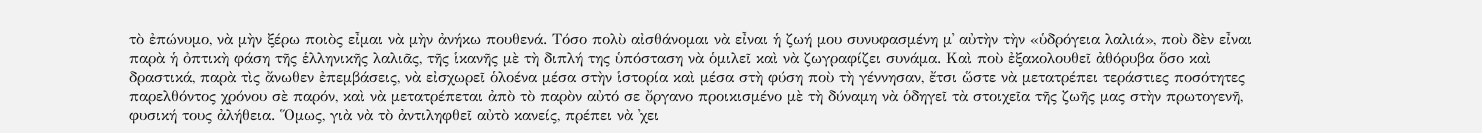τὸ ἐπώνυμο, νὰ μὴν ξέρω ποιὸς εἶμαι νὰ μὴν ἀνήκω πουθενά. Τόσο πολὺ αἰσθάνομαι νὰ εἶναι ἡ ζωή μου συνυφασμένη μ᾿ αὐτὴν τὴν «ὑδρόγεια λαλιά», ποὺ δὲν εἶναι παρὰ ἡ ὀπτικὴ φάση τῆς ἑλληνικῆς λαλιᾶς, τῆς ἱκανῆς μὲ τὴ διπλή της ὑπόσταση νὰ ὁμιλεῖ καὶ νὰ ζωγραφίζει συνάμα. Καὶ ποὺ ἐξακολουθεῖ ἀθόρυβα ὅσο καὶ δραστικά, παρὰ τὶς ἄνωθεν ἐπεμβάσεις, νὰ εἰσχωρεῖ ὁλοένα μέσα στὴν ἱστορία καὶ μέσα στὴ φύση ποὺ τὴ γέννησαν, ἔτσι ὥστε νὰ μετατρέπει τεράστιες ποσότητες παρελθόντος χρόνου σὲ παρόν, καὶ νὰ μετατρέπεται ἀπὸ τὸ παρὸν αὐτό σε ὄργανο προικισμένο μὲ τὴ δύναμη νὰ ὁδηγεῖ τὰ στοιχεῖα τῆς ζωῆς μας στὴν πρωτογενῆ, φυσική τους ἀλήθεια. Ὅμως, γιὰ νὰ τὸ ἀντιληφθεῖ αὐτὸ κανείς, πρέπει νὰ ᾿χει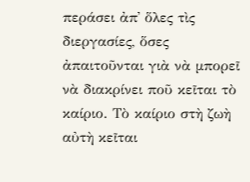περάσει ἀπ᾿ ὅλες τὶς διεργασίες, ὅσες ἀπαιτοῦνται γιὰ νὰ μπορεῖ νὰ διακρίνει ποῦ κεῖται τὸ καίριο. Τὸ καίριο στὴ ζωὴ αὐτὴ κεῖται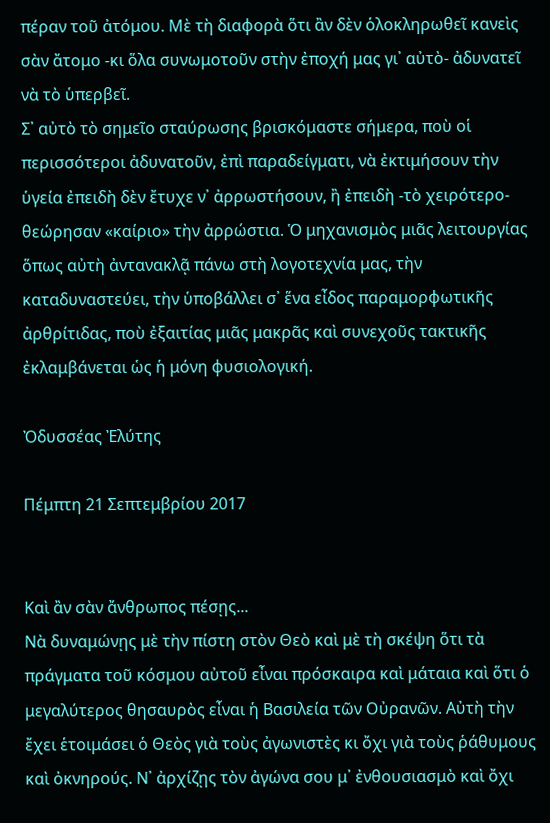πέραν τοῦ ἀτόμου. Μὲ τὴ διαφορὰ ὅτι ἂν δὲν ὁλοκληρωθεῖ κανεὶς σὰν ἄτομο -κι ὅλα συνωμοτοῦν στὴν ἐποχή μας γι᾿ αὐτὸ- ἀδυνατεῖ νὰ τὸ ὑπερβεῖ.
Σ᾿ αὐτὸ τὸ σημεῖο σταύρωσης βρισκόμαστε σήμερα, ποὺ οἱ περισσότεροι ἀδυνατοῦν, ἐπὶ παραδείγματι, νὰ ἐκτιμήσουν τὴν ὑγεία ἐπειδὴ δὲν ἔτυχε ν᾿ ἀρρωστήσουν, ἢ ἐπειδὴ -τὸ χειρότερο- θεώρησαν «καίριο» τὴν ἀρρώστια. Ὁ μηχανισμὸς μιᾶς λειτουργίας ὅπως αὐτὴ ἀντανακλᾷ πάνω στὴ λογοτεχνία μας, τὴν καταδυναστεύει, τὴν ὑποβάλλει σ᾿ ἕνα εἶδος παραμορφωτικῆς ἀρθρίτιδας, ποὺ ἐξαιτίας μιᾶς μακρᾶς καὶ συνεχοῦς τακτικῆς ἐκλαμβάνεται ὡς ἡ μόνη φυσιολογική.

Ὀδυσσέας Ἐλύτης

Πέμπτη 21 Σεπτεμβρίου 2017


Καὶ ἂν σὰν ἄνθρωπος πέσῃς...
Νὰ δυναμώνῃς μὲ τὴν πίστη στὸν Θεὸ καὶ μὲ τὴ σκέψη ὅτι τὰ πράγματα τοῦ κόσμου αὐτοῦ εἶναι πρόσκαιρα καὶ μάταια καὶ ὅτι ὁ μεγαλύτερος θησαυρὸς εἶναι ἡ Βασιλεία τῶν Οὐρανῶν. Αὐτὴ τὴν ἔχει ἑτοιμάσει ὁ Θεὸς γιὰ τοὺς ἀγωνιστὲς κι ὄχι γιὰ τοὺς ῥάθυμους καὶ ὀκνηρούς. Ν᾿ ἀρχίζῃς τὸν ἀγώνα σου μ᾿ ἐνθουσιασμὸ καὶ ὄχι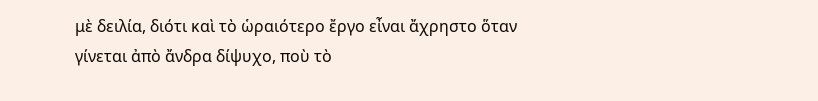μὲ δειλία, διότι καὶ τὸ ὡραιότερο ἔργο εἶναι ἄχρηστο ὅταν γίνεται ἀπὸ ἄνδρα δίψυχο, ποὺ τὸ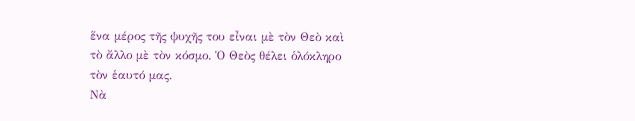ἕνα μέρος τῆς ψυχῆς του εἶναι μὲ τὸν Θεὸ καὶ τὸ ἄλλο μὲ τὸν κόσμο. Ὁ Θεὸς θέλει ὁλόκληρο τὸν ἑαυτό μας.
Νὰ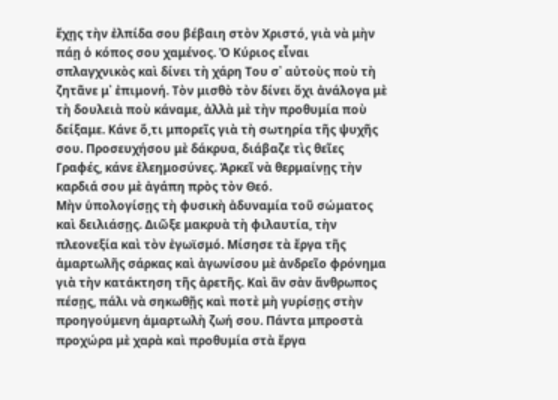ἔχῃς τὴν ἐλπίδα σου βέβαιη στὸν Χριστό, γιὰ νὰ μὴν πάῃ ὁ κόπος σου χαμένος. Ὁ Κύριος εἶναι σπλαγχνικὸς καὶ δίνει τὴ χάρη Του σ᾿ αὐτοὺς ποὺ τὴ ζητᾶνε μ᾿ ἐπιμονή. Τὸν μισθὸ τὸν δίνει ὄχι ἀνάλογα μὲ τὴ δουλειὰ ποὺ κάναμε, ἀλλὰ μὲ τὴν προθυμία ποὺ δείξαμε. Κάνε ὅ,τι μπορεῖς γιὰ τὴ σωτηρία τῆς ψυχῆς σου. Προσευχήσου μὲ δάκρυα, διάβαζε τὶς θεῖες Γραφές, κάνε ἐλεημοσύνες. Ἀρκεῖ νὰ θερμαίνῃς τὴν καρδιά σου μὲ ἀγάπη πρὸς τὸν Θεό.
Μὴν ὑπολογίσῃς τὴ φυσικὴ ἀδυναμία τοῦ σώματος καὶ δειλιάσῃς. Διῶξε μακρυὰ τὴ φιλαυτία, τὴν πλεονεξία καὶ τὸν ἐγωϊσμό. Μίσησε τὰ ἔργα τῆς ἁμαρτωλῆς σάρκας καὶ ἀγωνίσου μὲ ἀνδρεῖο φρόνημα γιὰ τὴν κατάκτηση τῆς ἀρετῆς. Καὶ ἂν σὰν ἄνθρωπος πέσῃς, πάλι νὰ σηκωθῇς καὶ ποτὲ μὴ γυρίσῃς στὴν προηγούμενη ἁμαρτωλὴ ζωή σου. Πάντα μπροστὰ προχώρα μὲ χαρὰ καὶ προθυμία στὰ ἔργα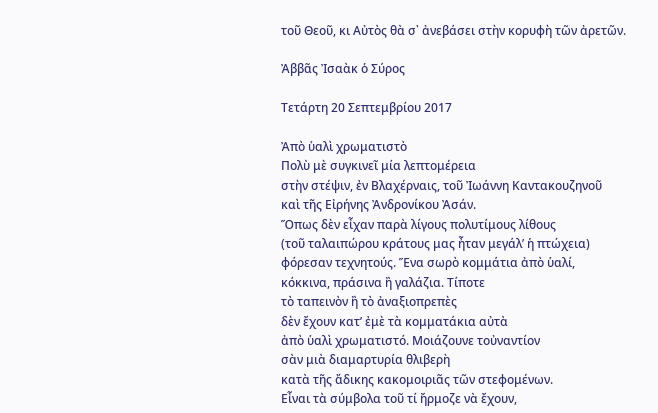τοῦ Θεοῦ, κι Αὐτὸς θὰ σ᾿ ἀνεβάσει στὴν κορυφὴ τῶν ἀρετῶν.

Ἀββᾶς Ἰσαὰκ ὁ Σύρος

Τετάρτη 20 Σεπτεμβρίου 2017

Ἀπὸ ὑαλὶ χρωματιστὸ
Πολὺ μὲ συγκινεῖ μία λεπτομέρεια
στὴν στέψιν, ἐν Βλαχέρναις, τοῦ Ἰωάννη Καντακουζηνοῦ
καὶ τῆς Εἰρήνης Ἀνδρονίκου Ἀσάν.
Ὅπως δὲν εἶχαν παρὰ λίγους πολυτίμους λίθους
(τοῦ ταλαιπώρου κράτους μας ἦταν μεγάλ’ ἡ πτώχεια)
φόρεσαν τεχνητούς. Ἕνα σωρὸ κομμάτια ἀπὸ ὑαλί,
κόκκινα, πράσινα ἢ γαλάζια. Τίποτε
τὸ ταπεινὸν ἢ τὸ ἀναξιοπρεπὲς
δὲν ἔχουν κατ’ ἐμὲ τὰ κομματάκια αὐτὰ
ἀπὸ ὑαλὶ χρωματιστό. Μοιάζουνε τοὐναντίον
σὰν μιὰ διαμαρτυρία θλιβερὴ
κατὰ τῆς ἄδικης κακομοιριᾶς τῶν στεφομένων.
Εἶναι τὰ σύμβολα τοῦ τί ἤρμοζε νὰ ἔχουν,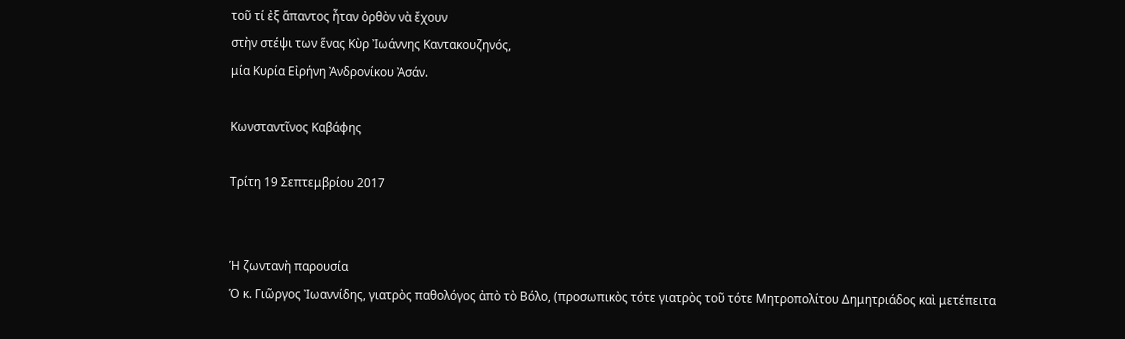τοῦ τί ἐξ ἅπαντος ἦταν ὀρθὸν νὰ ἔχουν
στὴν στέψι των ἕνας Κὺρ Ἰωάννης Καντακουζηνός,
μία Κυρία Εἰρήνη Ἀνδρονίκου Ἀσάν.

Κωνσταντῖνος Καβάφης

Τρίτη 19 Σεπτεμβρίου 2017


Ἡ ζωντανὴ παρουσία
Ὁ κ. Γιῶργος Ἰωαννίδης, γιατρὸς παθολόγος ἀπὸ τὸ Βόλο, (προσωπικὸς τότε γιατρὸς τοῦ τότε Μητροπολίτου Δημητριάδος καὶ μετέπειτα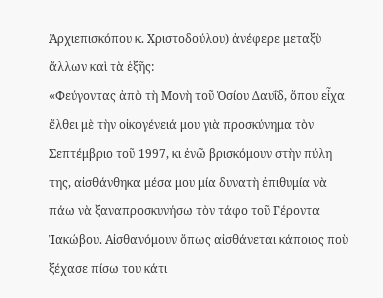Ἀρχιεπισκόπου κ. Χριστοδούλου) ἀνέφερε μεταξὺ ἄλλων καὶ τὰ ἑξῆς:
«Φεύγοντας ἀπὸ τὴ Μονὴ τοῦ Ὁσίου Δαυΐδ, ὅπου εἶχα ἔλθει μὲ τὴν οἰκογένειά μου γιὰ προσκύνημα τὸν Σεπτέμβριο τοῦ 1997, κι ἐνῶ βρισκόμουν στὴν πύλη της, αἰσθάνθηκα μέσα μου μία δυνατὴ ἐπιθυμία νὰ πάω νὰ ξαναπροσκυνήσω τὸν τάφο τοῦ Γέροντα Ἰακώβου. Αἰσθανόμουν ὅπως αἰσθάνεται κάποιος ποὺ ξέχασε πίσω του κάτι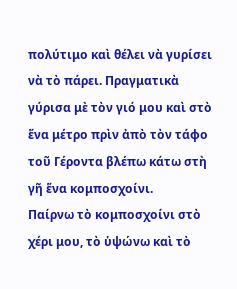πολύτιμο καὶ θέλει νὰ γυρίσει νὰ τὸ πάρει. Πραγματικὰ γύρισα μὲ τὸν γιό μου καὶ στὸ ἕνα μέτρο πρὶν ἀπὸ τὸν τάφο τοῦ Γέροντα βλέπω κάτω στὴ γῆ ἕνα κομποσχοίνι.
Παίρνω τὸ κομποσχοίνι στὸ χέρι μου, τὸ ὑψώνω καὶ τὸ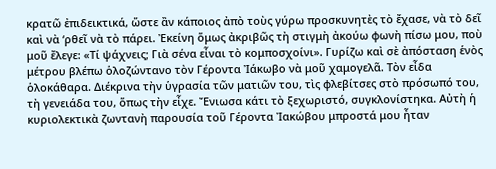κρατῶ ἐπιδεικτικά, ὥστε ἂν κάποιος ἀπὸ τοὺς γύρω προσκυνητὲς τὸ ἔχασε, νὰ τὸ δεῖ καὶ νὰ ‘ρθεῖ νὰ τὸ πάρει. Ἐκείνη ὅμως ἀκριβῶς τὴ στιγμὴ ἀκούω φωνὴ πίσω μου, ποὺ μοῦ ἔλεγε: «Τί ψάχνεις; Γιὰ σένα εἶναι τὸ κομποσχοίνι». Γυρίζω καὶ σὲ ἀπόσταση ἑνὸς μέτρου βλέπω ὁλοζώντανο τὸν Γέροντα Ἰάκωβο νὰ μοῦ χαμογελᾶ. Τὸν εἶδα ὁλοκάθαρα. Διέκρινα τὴν ὑγρασία τῶν ματιῶν του, τὶς φλεβίτσες στὸ πρόσωπό του, τὴ γενειάδα του, ὅπως τὴν εἶχε. Ἔνιωσα κάτι τὸ ξεχωριστό, συγκλονίστηκα. Αὐτὴ ἡ κυριολεκτικὰ ζωντανὴ παρουσία τοῦ Γέροντα Ἰακώβου μπροστά μου ἦταν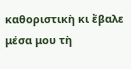καθοριστικὴ κι ἔβαλε μέσα μου τὴ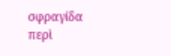σφραγίδα περὶ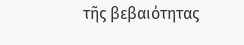τῆς βεβαιότητας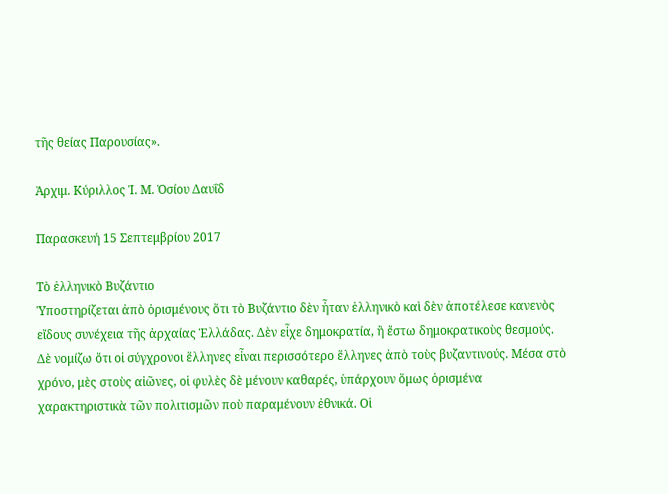τῆς θείας Παρουσίας».

Ἀρχιμ. Κύριλλος Ἱ. Μ. Ὁσίου Δαυΐδ

Παρασκευή 15 Σεπτεμβρίου 2017

Τὸ ἑλληνικὸ Βυζάντιο
Ὑποστηρίζεται ἀπὸ ὁρισμένους ὅτι τὸ Βυζάντιο δὲν ἦταν ἑλληνικὸ καὶ δὲν ἀποτέλεσε κανενὸς εἴδους συνέχεια τῆς ἀρχαίας Ἑλλάδας. Δὲν εἶχε δημοκρατία, ἢ ἔστω δημοκρατικοὺς θεσμούς.
Δὲ νομίζω ὅτι οἱ σύγχρονοι ἕλληνες εἶναι περισσότερο ἕλληνες ἀπὸ τοὺς βυζαντινούς. Μέσα στὸ χρόνο, μὲς στοὺς αἰῶνες, οἱ φυλὲς δὲ μένουν καθαρές, ὑπάρχουν ὅμως ὁρισμένα χαρακτηριστικὰ τῶν πολιτισμῶν ποὺ παραμένουν ἐθνικά. Οἱ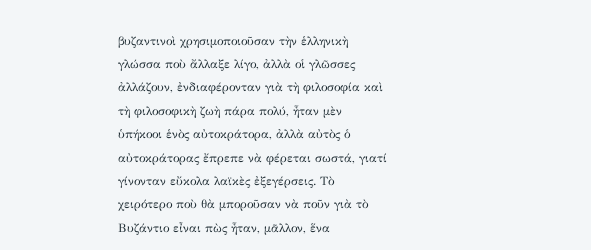βυζαντινοὶ χρησιμοποιοῦσαν τὴν ἑλληνικὴ γλώσσα ποὺ ἄλλαξε λίγο, ἀλλὰ οἱ γλῶσσες ἀλλάζουν, ἐνδιαφέρονταν γιὰ τὴ φιλοσοφία καὶ τὴ φιλοσοφικὴ ζωὴ πάρα πολύ, ἦταν μὲν ὑπήκοοι ἑνὸς αὐτοκράτορα, ἀλλὰ αὐτὸς ὁ αὐτοκράτορας ἔπρεπε νὰ φέρεται σωστά, γιατί γίνονταν εὔκολα λαϊκὲς ἐξεγέρσεις. Τὸ χειρότερο ποὺ θὰ μποροῦσαν νὰ ποῦν γιὰ τὸ Βυζάντιο εἶναι πὼς ἦταν, μᾶλλον, ἕνα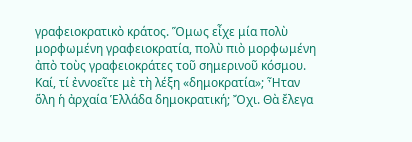γραφειοκρατικὸ κράτος. Ὅμως εἶχε μία πολὺ μορφωμένη γραφειοκρατία, πολὺ πιὸ μορφωμένη ἀπὸ τοὺς γραφειοκράτες τοῦ σημερινοῦ κόσμου. Καί, τί ἐννοεῖτε μὲ τὴ λέξη «δημοκρατία»; Ἦταν ὅλη ἡ ἀρχαία Ἑλλάδα δημοκρατική; Ὄχι. Θὰ ἔλεγα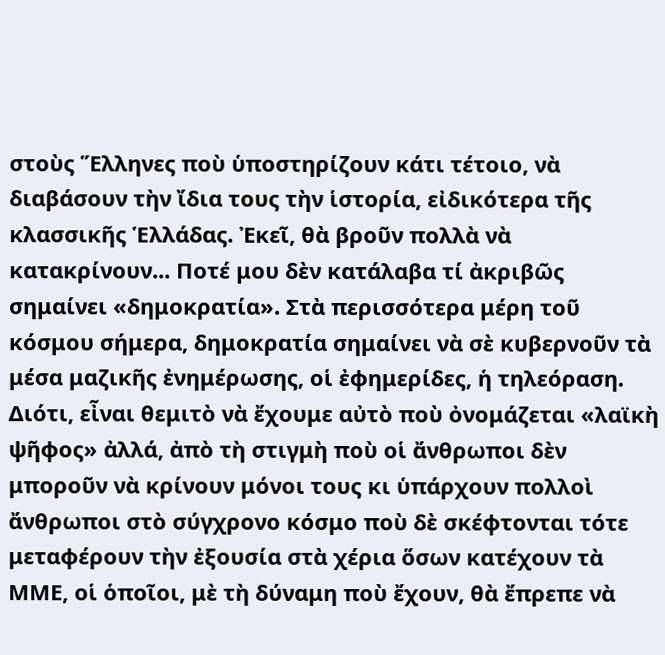στοὺς Ἕλληνες ποὺ ὑποστηρίζουν κάτι τέτοιο, νὰ διαβάσουν τὴν ἴδια τους τὴν ἱστορία, εἰδικότερα τῆς κλασσικῆς Ἑλλάδας. Ἐκεῖ, θὰ βροῦν πολλὰ νὰ κατακρίνουν... Ποτέ μου δὲν κατάλαβα τί ἀκριβῶς σημαίνει «δημοκρατία». Στὰ περισσότερα μέρη τοῦ κόσμου σήμερα, δημοκρατία σημαίνει νὰ σὲ κυβερνοῦν τὰ μέσα μαζικῆς ἐνημέρωσης, οἱ ἐφημερίδες, ἡ τηλεόραση. Διότι, εἶναι θεμιτὸ νὰ ἔχουμε αὐτὸ ποὺ ὀνομάζεται «λαϊκὴ ψῆφος» ἀλλά, ἀπὸ τὴ στιγμὴ ποὺ οἱ ἄνθρωποι δὲν μποροῦν νὰ κρίνουν μόνοι τους κι ὑπάρχουν πολλοὶ ἄνθρωποι στὸ σύγχρονο κόσμο ποὺ δὲ σκέφτονται τότε μεταφέρουν τὴν ἐξουσία στὰ χέρια ὅσων κατέχουν τὰ ΜΜΕ, οἱ ὁποῖοι, μὲ τὴ δύναμη ποὺ ἔχουν, θὰ ἔπρεπε νὰ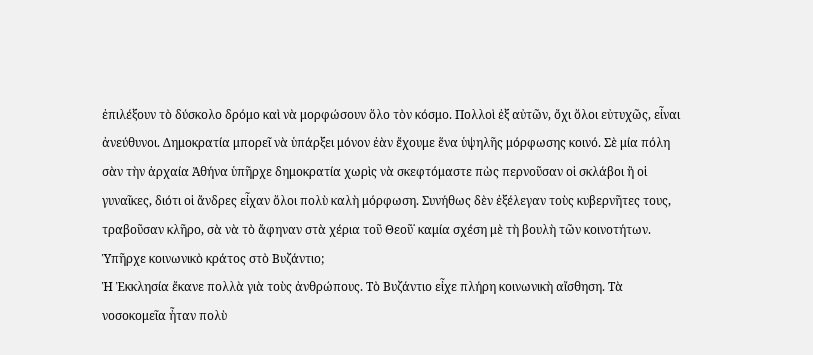ἐπιλέξουν τὸ δύσκολο δρόμο καὶ νὰ μορφώσουν ὅλο τὸν κόσμο. Πολλοὶ ἐξ αὐτῶν, ὄχι ὅλοι εὐτυχῶς, εἶναι ἀνεύθυνοι. Δημοκρατία μπορεῖ νὰ ὑπάρξει μόνον ἐὰν ἔχουμε ἕνα ὑψηλῆς μόρφωσης κοινό. Σὲ μία πόλη σὰν τὴν ἀρχαία Ἀθήνα ὑπῆρχε δημοκρατία χωρὶς νὰ σκεφτόμαστε πὼς περνοῦσαν οἱ σκλάβοι ἢ οἱ γυναῖκες, διότι οἱ ἄνδρες εἶχαν ὅλοι πολὺ καλὴ μόρφωση. Συνήθως δὲν ἐξέλεγαν τοὺς κυβερνῆτες τους, τραβοῦσαν κλῆρο, σὰ νὰ τὸ ἄφηναν στὰ χέρια τοῦ Θεοῦ˙ καμία σχέση μὲ τὴ βουλὴ τῶν κοινοτήτων.
Ὑπῆρχε κοινωνικὸ κράτος στὸ Βυζάντιο;
Ἡ Ἐκκλησία ἔκανε πολλὰ γιὰ τοὺς ἀνθρώπους. Τὸ Βυζάντιο εἶχε πλήρη κοινωνικὴ αἴσθηση. Τὰ νοσοκομεῖα ἦταν πολὺ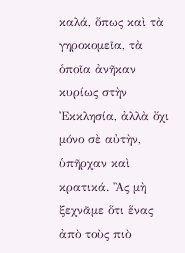καλά, ὅπως καὶ τὰ γηροκομεῖα, τὰ ὁποῖα ἀνῆκαν κυρίως στὴν Ἐκκλησία, ἀλλὰ ὄχι μόνο σὲ αὐτὴν, ὑπῆρχαν καὶ κρατικά. Ἂς μὴ ξεχνᾶμε ὅτι ἕνας ἀπὸ τοὺς πιὸ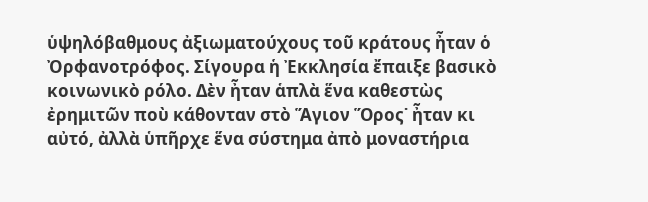ὑψηλόβαθμους ἀξιωματούχους τοῦ κράτους ἦταν ὁ Ὀρφανοτρόφος. Σίγουρα ἡ Ἐκκλησία ἔπαιξε βασικὸ κοινωνικὸ ρόλο. Δὲν ἦταν ἁπλὰ ἕνα καθεστὼς ἐρημιτῶν ποὺ κάθονταν στὸ Ἅγιον Ὅρος˙ ἦταν κι αὐτό, ἀλλὰ ὑπῆρχε ἕνα σύστημα ἀπὸ μοναστήρια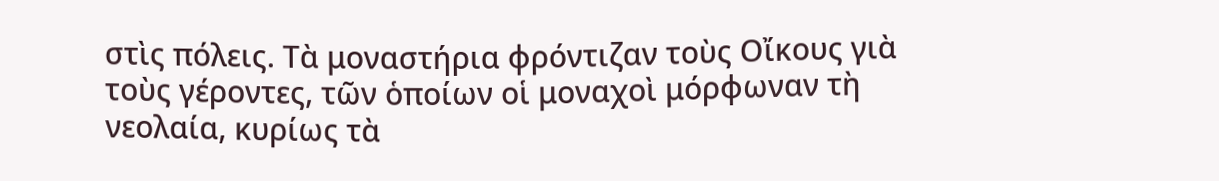στὶς πόλεις. Τὰ μοναστήρια φρόντιζαν τοὺς Οἴκους γιὰ τοὺς γέροντες, τῶν ὁποίων οἱ μοναχοὶ μόρφωναν τὴ νεολαία, κυρίως τὰ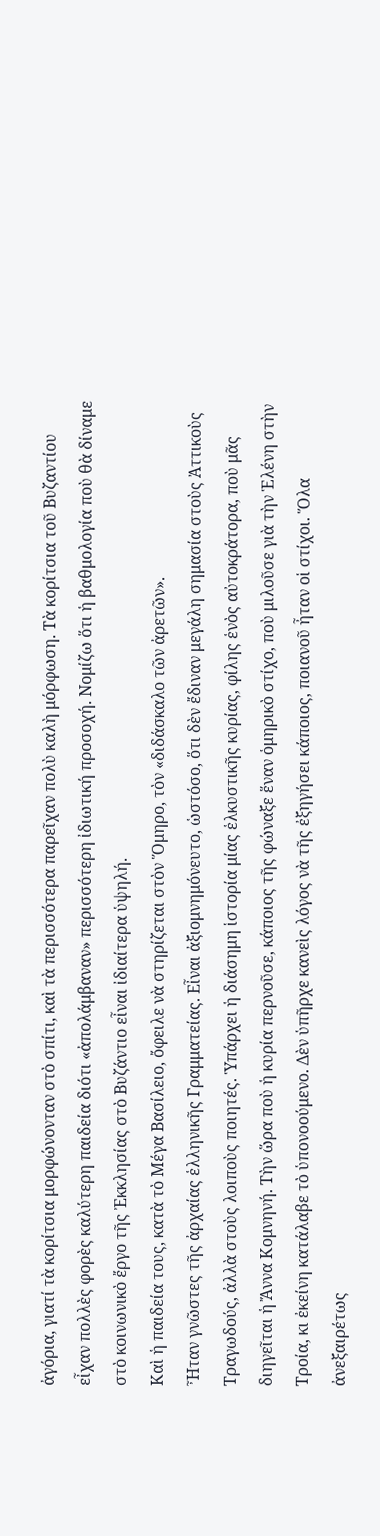ἀγόρια, γιατί τὰ κορίτσια μορφώνονταν στὸ σπίτι, καὶ τὰ περισσότερα παρεῖχαν πολὺ καλὴ μόρφωση. Τὰ κορίτσια τοῦ Βυζαντίου εἶχαν πολλὲς φορὲς καλύτερη παιδεία διότι «ἀπολάμβαναν» περισσότερη ἰδιωτική προσοχή. Νομίζω ὅτι ἡ βαθμολογία ποὺ θὰ δίναμε στὸ κοινωνικὸ ἔργο τῆς Ἐκκλησίας στὸ Βυζάντιο εἶναι ἰδιαίτερα ὑψηλή.
Καὶ ἡ παιδεία τους, κατὰ τὸ Μέγα Βασίλειο, ὄφειλε νὰ στηρίζεται στὸν Ὅμηρο, τὸν «διδάσκαλο τῶν ἀρετῶν».
Ἦταν γνῶστες τῆς ἀρχαίας ἑλληνικῆς Γραμματείας. Εἶναι ἀξιομνημόνευτο, ὡστόσο, ὅτι δὲν ἔδιναν μεγάλη σημασία στοὺς Ἀττικοὺς Τραγωδούς, ἀλλὰ στοὺς λοιποὺς ποιητές. Ὑπάρχει ἡ διάσημη ἱστορία μίας ἑλκυστικῆς κυρίας, φίλης ἑνὸς αὐτοκράτορα, ποὺ μᾶς διηγεῖται ἡ Ἄννα Κομνηνή. Τὴν ὥρα ποὺ ἡ κυρία περνοῦσε, κάποιος τῆς φώναξε ἕναν ὁμηρικὸ στίχο, ποὺ μιλοῦσε γιὰ τὴν Ἑλένη στὴν Τροία, κι ἐκείνη κατάλαβε τὸ ὑπονοούμενο. Δὲν ὑπῆρχε κανεὶς λόγος νὰ τῆς ἐξηγήσει κάποιος, ποιανοῦ ἦταν οἱ στίχοι. Ὅλα ἀνεξαιρέτως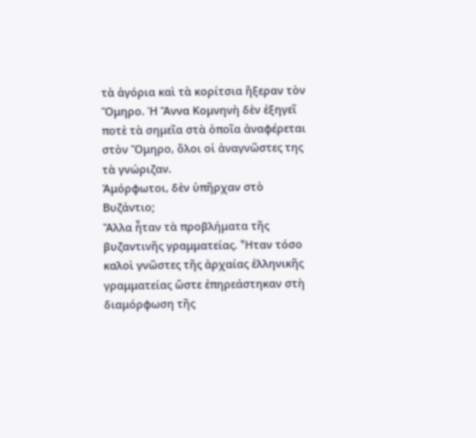τὰ ἀγόρια καὶ τὰ κορίτσια ἤξεραν τὸν Ὅμηρο. Ἡ Ἄννα Κομνηνὴ δὲν ἐξηγεῖ ποτὲ τὰ σημεῖα στὰ ὁποῖα ἀναφέρεται στὸν Ὅμηρο, ὅλοι οἱ ἀναγνῶστες της τὰ γνώριζαν.
Ἀμόρφωτοι, δὲν ὑπῆρχαν στὸ Βυζάντιο;
Ἄλλα ἦταν τὰ προβλήματα τῆς βυζαντινῆς γραμματείας. Ἦταν τόσο καλοὶ γνῶστες τῆς ἀρχαίας ἑλληνικῆς γραμματείας ὥστε ἐπηρεάστηκαν στὴ διαμόρφωση τῆς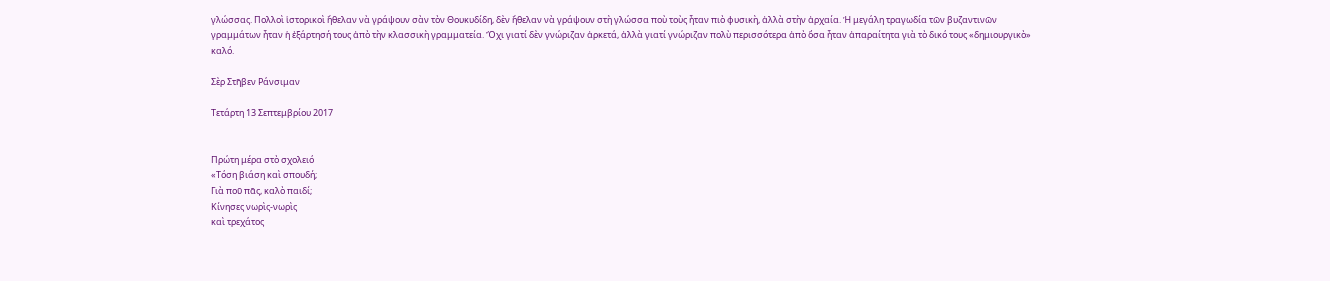γλώσσας. Πολλοὶ ἱστορικοὶ ἤθελαν νὰ γράψουν σὰν τὸν Θουκυδίδη, δὲν ἤθελαν νὰ γράψουν στὴ γλώσσα ποὺ τοὺς ἦταν πιὸ φυσικὴ, ἀλλὰ στὴν ἀρχαία. Ἡ μεγάλη τραγωδία τῶν βυζαντινῶν γραμμάτων ἦταν ἡ ἐξάρτησή τους ἀπὸ τὴν κλασσικὴ γραμματεία. Ὄχι γιατί δὲν γνώριζαν ἀρκετά, ἀλλὰ γιατί γνώριζαν πολὺ περισσότερα ἀπὸ ὅσα ἦταν ἀπαραίτητα γιὰ τὸ δικό τους «δημιουργικὸ» καλό.

Σὲρ Στῆβεν Ράνσιμαν

Τετάρτη 13 Σεπτεμβρίου 2017


Πρώτη μέρα στὸ σχολειό
«Τόση βιάση καὶ σπουδή;
Γιὰ ποῦ πᾶς, καλὸ παιδί;
Κίνησες νωρὶς-νωρὶς
καὶ τρεχάτος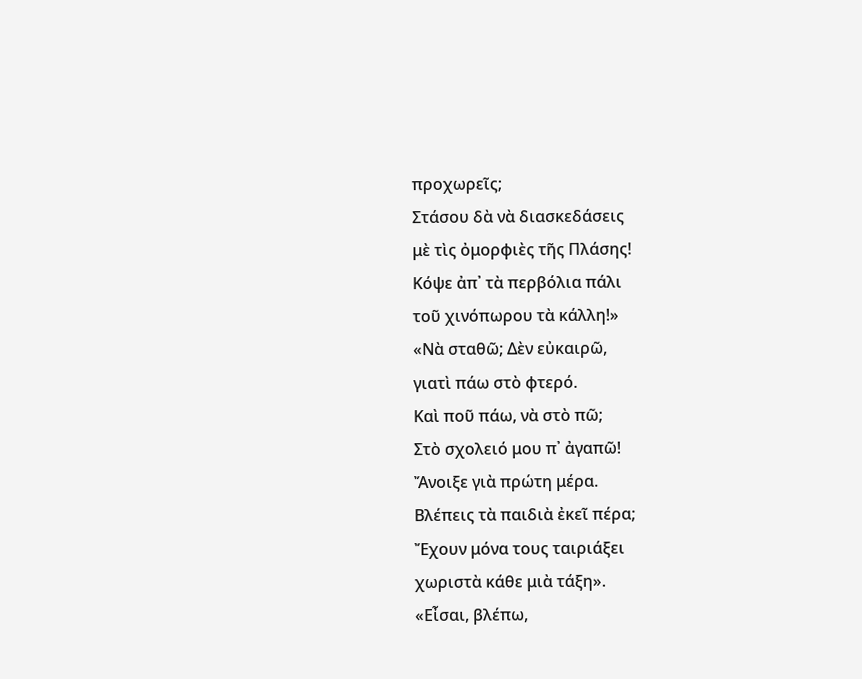προχωρεῖς;
Στάσου δὰ νὰ διασκεδάσεις
μὲ τὶς ὀμορφιὲς τῆς Πλάσης!
Κόψε ἀπ᾿ τὰ περβόλια πάλι
τοῦ χινόπωρου τὰ κάλλη!»
«Νὰ σταθῶ; Δὲν εὐκαιρῶ,
γιατὶ πάω στὸ φτερό.
Καὶ ποῦ πάω, νὰ στὸ πῶ;
Στὸ σχολειό μου π᾿ ἀγαπῶ!
Ἄνοιξε γιὰ πρώτη μέρα.
Βλέπεις τὰ παιδιὰ ἐκεῖ πέρα;
Ἔχουν μόνα τους ταιριάξει
χωριστὰ κάθε μιὰ τάξη».
«Εἶσαι, βλέπω,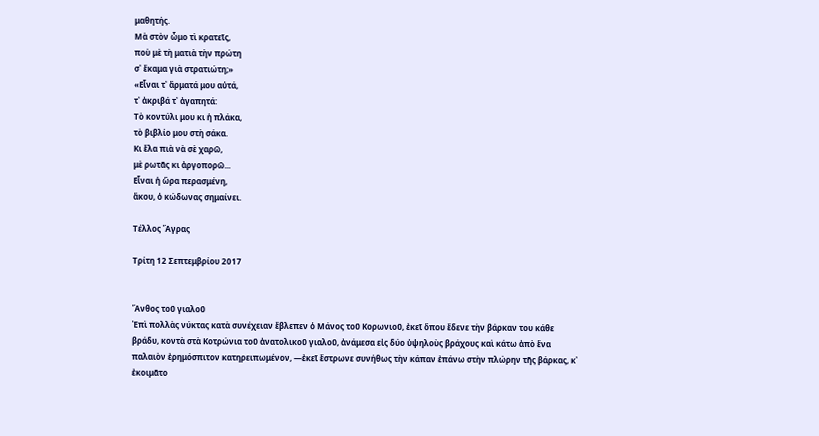μαθητής.
Μὰ στὸν ὦμο τὶ κρατεῖς,
ποὺ μὲ τὴ ματιὰ τὴν πρώτη
σ᾿ ἔκαμα γιὰ στρατιώτη;»
«Εἶναι τ᾿ ἄρματά μου αὐτά,
τ᾿ ἀκριβά τ᾿ ἀγαπητά:
Τὸ κοντύλι μου κι ἡ πλάκα,
τὸ βιβλίο μου στὴ σάκα.
Κι ἔλα πιὰ νὰ σὲ χαρῶ,
μὲ ρωτᾶς κι ἀργοπορῶ...
Εἶναι ἡ ὥρα περασμένη,
ἄκου, ὁ κώδωνας σημαίνει.

Τέλλος Ἄγρας

Τρίτη 12 Σεπτεμβρίου 2017


Ἄνθος τοῦ γιαλοῦ
Ἐπὶ πολλὰς νύκτας κατὰ συνέχειαν ἔβλεπεν ὁ Μάνος τοῦ Κορωνιοῦ, ἐκεῖ ὅπου ἔδενε τὴν βάρκαν του κάθε βράδυ, κοντὰ στὰ Κοτρώνια τοῦ ἀνατολικοῦ γιαλοῦ, ἀνάμεσα εἰς δύο ὑψηλοὺς βράχους καὶ κάτω ἀπὸ ἕνα παλαιὸν ἐρημόσπιτον κατηρειπωμένον, ―ἐκεῖ ἔστρωνε συνήθως τὴν κάπαν ἐπάνω στὴν πλώρην τῆς βάρκας, κ᾿ ἐκοιμᾶτο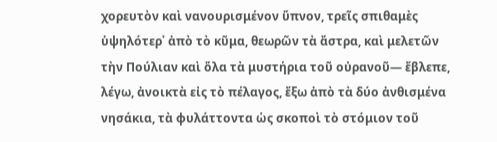χορευτὸν καὶ νανουρισμένον ὕπνον, τρεῖς σπιθαμὲς ὑψηλότερ᾿ ἀπὸ τὸ κῦμα, θεωρῶν τὰ ἄστρα, καὶ μελετῶν τὴν Πούλιαν καὶ ὅλα τὰ μυστήρια τοῦ οὐρανοῦ― ἔβλεπε, λέγω, ἀνοικτὰ εἰς τὸ πέλαγος, ἔξω ἀπὸ τὰ δύο ἀνθισμένα νησάκια, τὰ φυλάττοντα ὡς σκοποὶ τὸ στόμιον τοῦ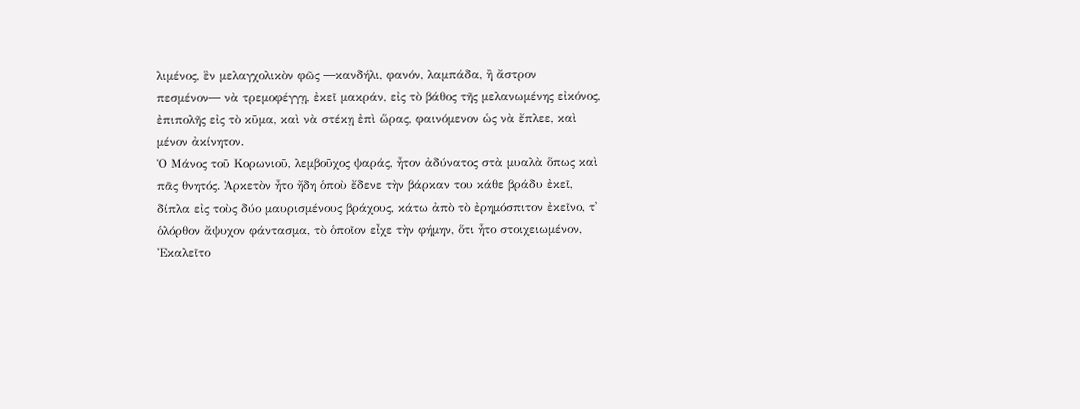λιμένος, ἓν μελαγχολικὸν φῶς ―κανδήλι, φανόν, λαμπάδα, ἢ ἄστρον πεσμένον― νὰ τρεμοφέγγῃ, ἐκεῖ μακράν, εἰς τὸ βάθος τῆς μελανωμένης εἰκόνος, ἐπιπολῆς εἰς τὸ κῦμα, καὶ νὰ στέκῃ ἐπὶ ὥρας, φαινόμενον ὡς νὰ ἔπλεε, καὶ μένον ἀκίνητον.
Ὁ Μάνος τοῦ Κορωνιοῦ, λεμβοῦχος ψαράς, ἦτον ἀδύνατος στὰ μυαλὰ ὅπως καὶ πᾶς θνητός. Ἀρκετὸν ἦτο ἤδη ὁποὺ ἔδενε τὴν βάρκαν του κάθε βράδυ ἐκεῖ, δίπλα εἰς τοὺς δύο μαυρισμένους βράχους, κάτω ἀπὸ τὸ ἐρημόσπιτον ἐκεῖνο, τ᾿ ὁλόρθον ἄψυχον φάντασμα, τὸ ὁποῖον εἶχε τὴν φήμην, ὅτι ἦτο στοιχειωμένον, Ἐκαλεῖτο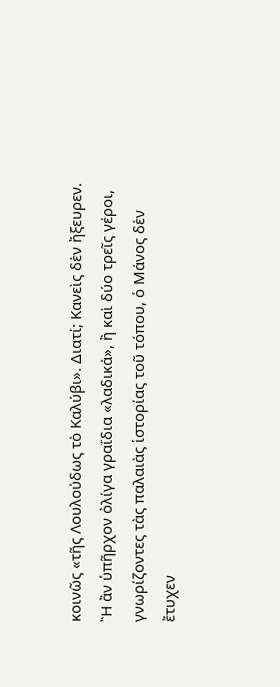κοινῶς «τῆς Λουλούδως τὸ Καλύβι». Διατί; Κανεὶς δὲν ἤξευρεν. Ἢ ἂν ὑπῆρχον ὀλίγα γραΐδια «λαδικά», ἢ καὶ δύο τρεῖς γέροι, γνωρίζοντες τὰς παλαιὰς ἱστορίας τοῦ τόπου, ὁ Μάνος δὲν ἔτυχεν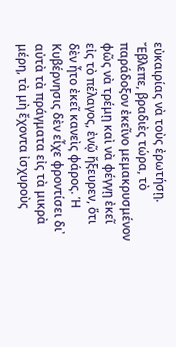εὐκαιρίας νὰ τοὺς ἐρωτήσῃ.
Ἔβλεπε, βραδιὲς τώρα, τὸ παράδοξον ἐκεῖνο μεμακρυσμένον φῶς νὰ τρέμῃ καὶ νὰ φέγγῃ ἐκεῖ εἰς τὸ πέλαγος, ἐνῷ ἤξευρεν, ὅτι δὲν ἦτο ἐκεῖ κανεὶς φάρος. Ἡ Κυβέρνησις δὲν εἶχε φροντίσει δι᾿ αὐτὰ τὰ πράγματα εἰς τὰ μικρὰ μέρη, τὰ μὴ ἔχοντα ἰσχυροὺς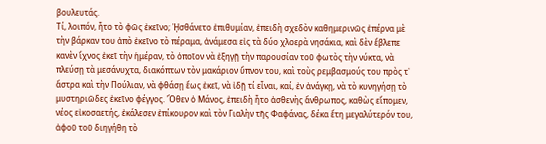βουλευτάς.
Τί, λοιπόν, ἦτο τὸ φῶς ἐκεῖνο; ᾘσθάνετο ἐπιθυμίαν, ἐπειδὴ σχεδὸν καθημερινῶς ἐπέρνα μὲ τὴν βάρκαν του ἀπὸ ἐκεῖνο τὸ πέραμα, ἀνάμεσα εἰς τὰ δύο χλοερὰ νησάκια, καὶ δὲν ἔβλεπε κανὲν ἴχνος ἐκεῖ τὴν ἡμέραν, τὸ ὁποῖον νὰ ἐξηγῇ τὴν παρουσίαν τοῦ φωτὸς τὴν νύκτα, νὰ πλεύσῃ τὰ μεσάνυχτα, διακόπτων τὸν μακάριον ὕπνον του, καὶ τοὺς ρεμβασμούς του πρὸς τ᾿ ἄστρα καὶ τὴν Πούλιαν, νὰ φθάσῃ ἕως ἐκεῖ, νὰ ἰδῇ τί εἶναι, καί, ἐν ἀνάγκῃ, νὰ τὸ κυνηγήσῃ τὸ μυστηριῶδες ἐκεῖνο φέγγος. Ὅθεν ὁ Μάνος, ἐπειδὴ ἦτο ἀσθενὴς ἄνθρωπος, καθὼς εἴπομεν, νέος εἰκοσαετής, ἐκάλεσεν ἐπίκουρον καὶ τὸν Γιαλὴν τῆς Φαφάνας, δέκα ἔτη μεγαλύτερόν του, ἀφοῦ τοῦ διηγήθη τὸ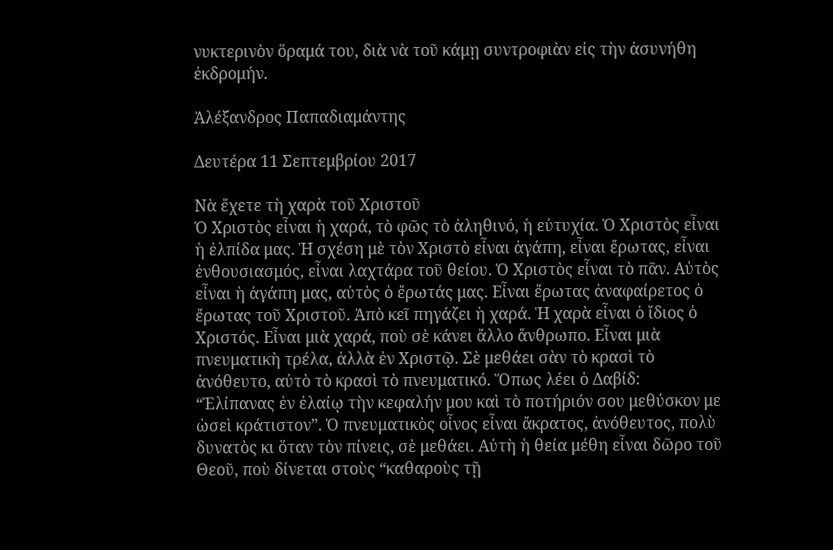νυκτερινὸν ὅραμά του, διὰ νὰ τοῦ κάμῃ συντροφιὰν εἰς τὴν ἀσυνήθη ἐκδρομήν.

Ἀλέξανδρος Παπαδιαμάντης

Δευτέρα 11 Σεπτεμβρίου 2017

Νὰ ἔχετε τὴ χαρὰ τοῦ Χριστοῦ
Ὁ Χριστὸς εἶναι ἡ χαρά, τὸ φῶς τὸ ἀληθινό, ἡ εὐτυχία. Ὁ Χριστὸς εἶναι ἡ ἐλπίδα μας. Ἡ σχέση μὲ τὸν Χριστὸ εἶναι ἀγάπη, εἶναι ἔρωτας, εἶναι ἐνθουσιασμός, εἶναι λαχτάρα τοῦ θείου. Ὁ Χριστὸς εἶναι τὸ πᾶν. Αὐτὸς εἶναι ἡ ἀγάπη μας, αὐτὸς ὁ ἔρωτάς μας. Εἶναι ἔρωτας ἀναφαίρετος ὁ ἔρωτας τοῦ Χριστοῦ. Ἀπὸ κεῖ πηγάζει ἡ χαρά. Ἡ χαρὰ εἶναι ὁ ἴδιος ὁ Χριστός. Εἶναι μιὰ χαρά, ποὺ σὲ κάνει ἄλλο ἄνθρωπο. Εἶναι μιὰ πνευματικὴ τρέλα, ἀλλὰ ἐν Χριστῷ. Σὲ μεθάει σὰν τὸ κρασὶ τὸ ἀνόθευτο, αὐτὸ τὸ κρασὶ τὸ πνευματικό. Ὅπως λέει ὁ Δαβίδ: “Ἐλίπανας ἐν ἐλαίῳ τὴν κεφαλήν μου καὶ τὸ ποτήριόν σου μεθύσκον με ὡσεὶ κράτιστον”. Ὁ πνευματικὸς οἶνος εἶναι ἄκρατος, ἀνόθευτος, πολὺ δυνατὸς κι ὅταν τὸν πίνεις, σὲ μεθάει. Αὐτὴ ἡ θεία μέθη εἶναι δῶρο τοῦ Θεοῦ, ποὺ δίνεται στοὺς “καθαροὺς τῇ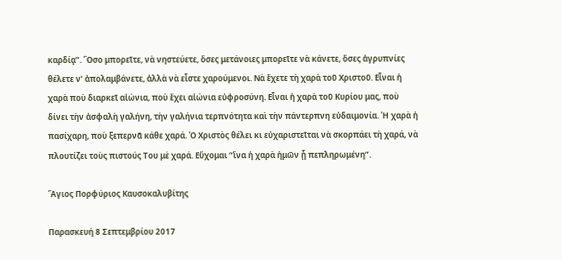καρδίᾳ”. Ὅσο μπορεῖτε, νὰ νηστεύετε, ὅσες μετάνοιες μπορεῖτε νὰ κάνετε, ὅσες ἀγρυπνίες θέλετε ν’ ἀπολαμβάνετε, ἀλλὰ νὰ εἶστε χαρούμενοι. Νὰ ἔχετε τὴ χαρὰ τοῦ Χριστοῦ. Εἶναι ἡ χαρὰ ποὺ διαρκεῖ αἰώνια, ποὺ ἔχει αἰώνια εὐφροσύνη. Εἶναι ἡ χαρὰ τοῦ Κυρίου μας, ποὺ δίνει τὴν ἀσφαλὴ γαλήνη, τὴν γαλήνια τερπνότητα καὶ τὴν πάντερπνη εὐδαιμονία. Ἡ χαρὰ ἡ πασίχαρη, ποὺ ξεπερνᾶ κάθε χαρά. Ὁ Χριστὸς θέλει κι εὐχαριστεῖται νὰ σκορπάει τὴ χαρά, νὰ πλουτίζει τοὺς πιστούς Του μὲ χαρά. Εὔχομαι “ἵνα ἡ χαρὰ ἡμῶν ᾗ πεπληρωμένη”.

Ἅγιος Πορφύριος Καυσοκαλυβίτης

Παρασκευή 8 Σεπτεμβρίου 2017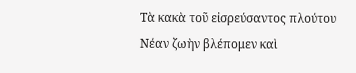Τὰ κακὰ τοῦ εἰσρεύσαντος πλούτου
Νέαν ζωὴν βλέπομεν καὶ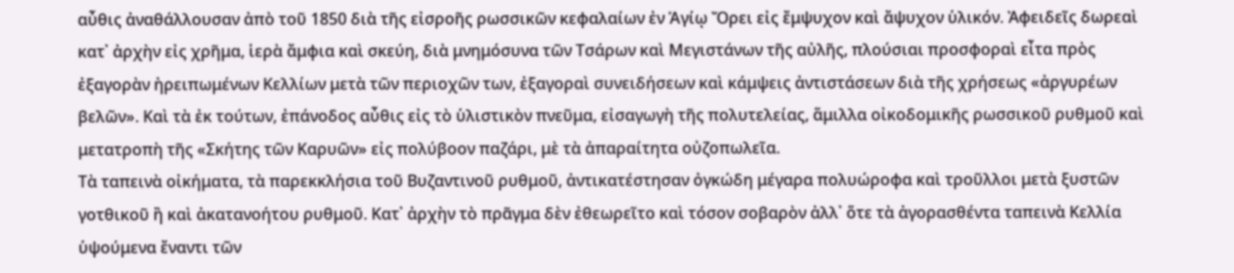αὖθις ἀναθάλλουσαν ἀπὸ τοῦ 1850 διὰ τῆς εἰσροῆς ρωσσικῶν κεφαλαίων ἐν Ἁγίῳ Ὄρει εἰς ἔμψυχον καὶ ἄψυχον ὑλικόν. Ἀφειδεῖς δωρεαὶ κατ᾽ ἀρχὴν εἰς χρῆμα, ἱερὰ ἄμφια καὶ σκεύη, διὰ μνημόσυνα τῶν Τσάρων καὶ Μεγιστάνων τῆς αὐλῆς, πλούσιαι προσφοραὶ εἶτα πρὸς ἐξαγορὰν ἠρειπωμένων Κελλίων μετὰ τῶν περιοχῶν των, ἐξαγοραὶ συνειδήσεων καὶ κάμψεις ἀντιστάσεων διὰ τῆς χρήσεως «ἀργυρέων βελῶν». Καὶ τὰ ἐκ τούτων, ἐπάνοδος αὖθις εἰς τὸ ὑλιστικὸν πνεῦμα, εἰσαγωγὴ τῆς πολυτελείας, ἅμιλλα οἰκοδομικῆς ρωσσικοῦ ρυθμοῦ καὶ μετατροπὴ τῆς «Σκήτης τῶν Καρυῶν» εἰς πολύβοον παζάρι, μὲ τὰ ἀπαραίτητα οὐζοπωλεῖα.
Τὰ ταπεινὰ οἰκήματα, τὰ παρεκκλήσια τοῦ Βυζαντινοῦ ρυθμοῦ, ἀντικατέστησαν ὀγκώδη μέγαρα πολυώροφα καὶ τροῦλλοι μετὰ ξυστῶν γοτθικοῦ ἢ καὶ ἀκατανοήτου ρυθμοῦ. Κατ᾽ ἀρχὴν τὸ πρᾶγμα δὲν ἐθεωρεῖτο καὶ τόσον σοβαρὸν ἀλλ᾽ ὅτε τὰ ἀγορασθέντα ταπεινὰ Κελλία ὑψούμενα ἔναντι τῶν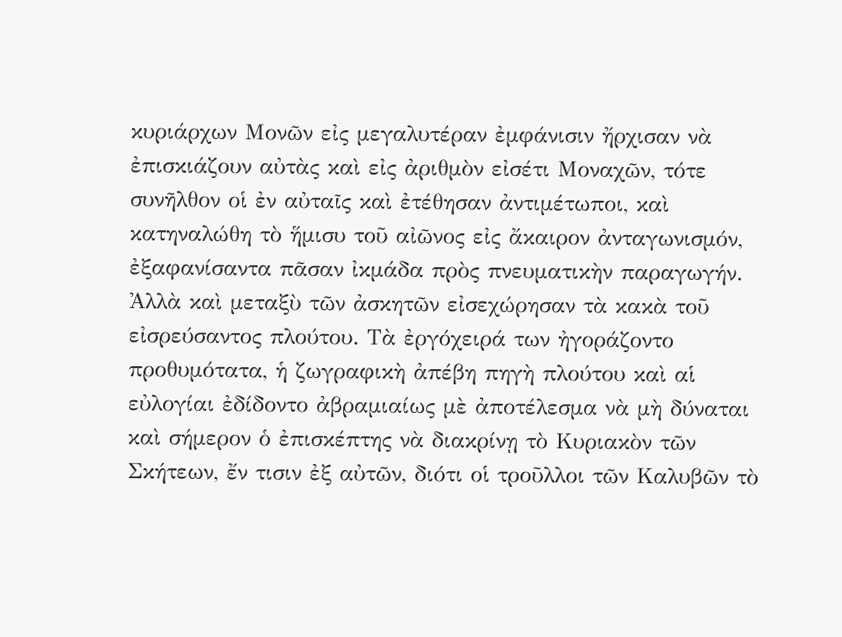κυριάρχων Μονῶν εἰς μεγαλυτέραν ἐμφάνισιν ἤρχισαν νὰ ἐπισκιάζουν αὐτὰς καὶ εἰς ἀριθμὸν εἰσέτι Μοναχῶν, τότε συνῆλθον οἱ ἐν αὐταῖς καὶ ἐτέθησαν ἀντιμέτωποι, καὶ κατηναλώθη τὸ ἥμισυ τοῦ αἰῶνος εἰς ἄκαιρον ἀνταγωνισμόν, ἐξαφανίσαντα πᾶσαν ἰκμάδα πρὸς πνευματικὴν παραγωγήν.
Ἀλλὰ καὶ μεταξὺ τῶν ἀσκητῶν εἰσεχώρησαν τὰ κακὰ τοῦ εἰσρεύσαντος πλούτου. Τὰ ἐργόχειρά των ἠγοράζοντο προθυμότατα, ἡ ζωγραφικὴ ἀπέβη πηγὴ πλούτου καὶ αἱ εὐλογίαι ἐδίδοντο ἀβραμιαίως μὲ ἀποτέλεσμα νὰ μὴ δύναται καὶ σήμερον ὁ ἐπισκέπτης νὰ διακρίνῃ τὸ Κυριακὸν τῶν Σκήτεων, ἔν τισιν ἐξ αὐτῶν, διότι οἱ τροῦλλοι τῶν Καλυβῶν τὸ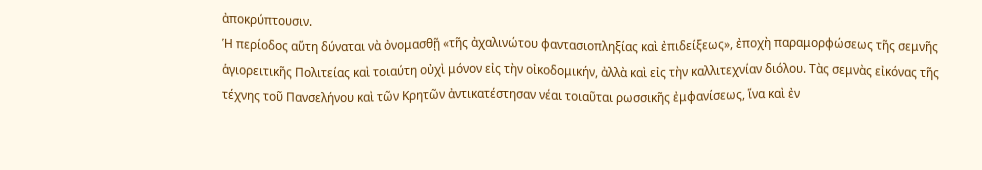ἀποκρύπτουσιν.
Ἡ περίοδος αὕτη δύναται νὰ ὀνομασθῇ «τῆς ἀχαλινώτου φαντασιοπληξίας καὶ ἐπιδείξεως», ἐποχὴ παραμορφώσεως τῆς σεμνῆς ἁγιορειτικῆς Πολιτείας καὶ τοιαύτη οὐχὶ μόνον εἰς τὴν οἰκοδομικήν, ἀλλὰ καὶ εἰς τὴν καλλιτεχνίαν διόλου. Τὰς σεμνὰς εἰκόνας τῆς τέχνης τοῦ Πανσελήνου καὶ τῶν Κρητῶν ἀντικατέστησαν νέαι τοιαῦται ρωσσικῆς ἐμφανίσεως, ἵνα καὶ ἐν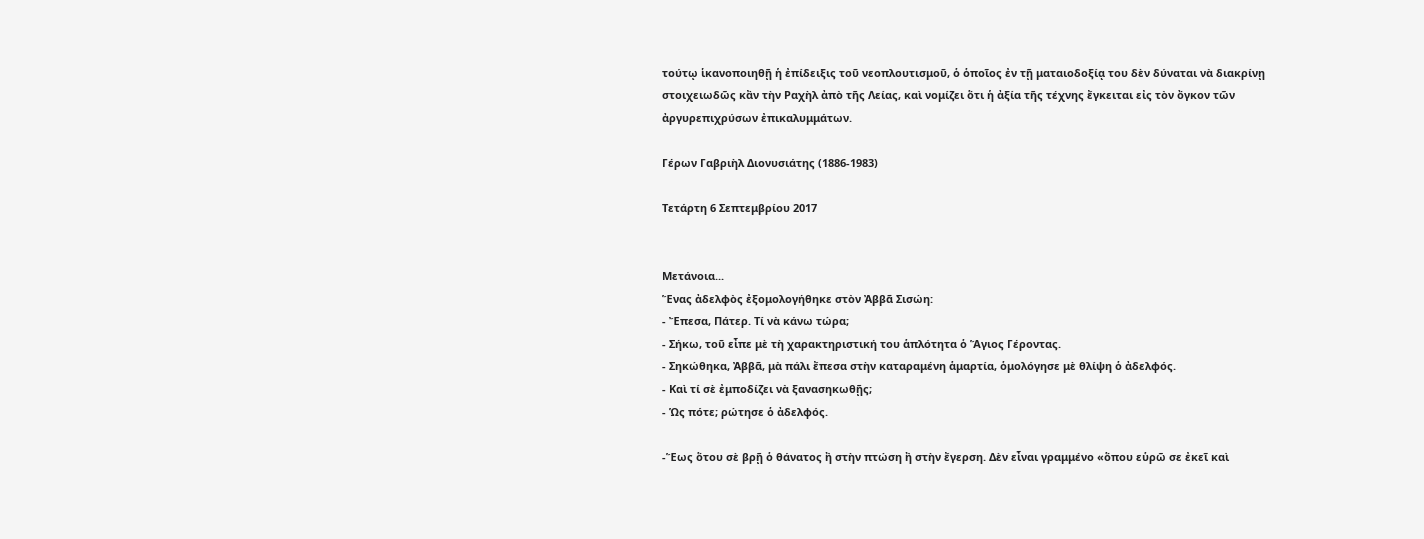τούτῳ ἱκανοποιηθῇ ἡ ἐπίδειξις τοῦ νεοπλουτισμοῦ, ὁ ὁποῖος ἐν τῇ ματαιοδοξίᾳ του δὲν δύναται νὰ διακρίνῃ στοιχειωδῶς κἂν τὴν Ραχὴλ ἀπὸ τῆς Λείας, καὶ νομίζει ὅτι ἡ ἀξία τῆς τέχνης ἔγκειται εἰς τὸν ὄγκον τῶν ἀργυρεπιχρύσων ἐπικαλυμμάτων.

Γέρων Γαβριὴλ Διονυσιάτης (1886-1983)

Τετάρτη 6 Σεπτεμβρίου 2017


Μετάνοια...
Ἕνας ἀδελφὸς ἐξομολογήθηκε στὸν Ἀββᾶ Σισώη:
- Ἔπεσα, Πάτερ. Τί νὰ κάνω τώρα;
- Σήκω, τοῦ εἶπε μὲ τὴ χαρακτηριστική του ἁπλότητα ὁ Ἅγιος Γέροντας.
- Σηκώθηκα, Ἀββᾶ, μὰ πάλι ἔπεσα στὴν καταραμένη ἁμαρτία, ὁμολόγησε μὲ θλίψη ὁ ἀδελφός.
- Καὶ τί σὲ ἐμποδίζει νὰ ξανασηκωθῇς;
- Ὡς πότε; ρώτησε ὁ ἀδελφός.

-Ἕως ὅτου σὲ βρῇ ὁ θάνατος ἢ στὴν πτώση ἢ στὴν ἔγερση. Δὲν εἶναι γραμμένο «ὅπου εὑρῶ σε ἐκεῖ καὶ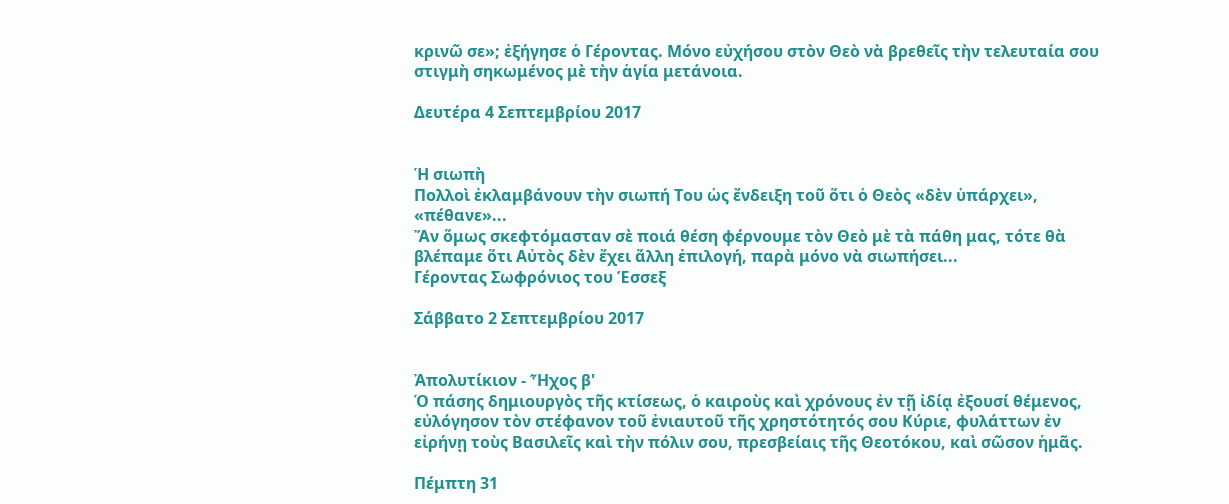κρινῶ σε»; ἐξήγησε ὁ Γέροντας. Μόνο εὐχήσου στὸν Θεὸ νὰ βρεθεῖς τὴν τελευταία σου στιγμὴ σηκωμένος μὲ τὴν ἁγία μετάνοια.

Δευτέρα 4 Σεπτεμβρίου 2017


Ἡ σιωπὴ
Πολλοὶ ἐκλαμβάνουν τὴν σιωπή Του ὡς ἔνδειξη τοῦ ὅτι ὁ Θεὸς «δὲν ὑπάρχει», «πέθανε»...
Ἄν ὅμως σκεφτόμασταν σὲ ποιά θέση φέρνουμε τὸν Θεὸ μὲ τὰ πάθη μας, τότε θὰ βλέπαμε ὅτι Αὐτὸς δὲν ἔχει ἄλλη ἐπιλογή, παρὰ μόνο νὰ σιωπήσει...
Γέροντας Σωφρόνιος του Έσσεξ

Σάββατο 2 Σεπτεμβρίου 2017


Ἀπολυτίκιον - Ἦχος β'
Ὁ πάσης δημιουργὸς τῆς κτίσεως, ὁ καιροὺς καὶ χρόνους ἐν τῇ ἰδίᾳ ἐξουσί θέμενος, εὐλόγησον τὸν στέφανον τοῦ ἐνιαυτοῦ τῆς χρηστότητός σου Κύριε, φυλάττων ἐν εἰρήνῃ τοὺς Βασιλεῖς καὶ τὴν πόλιν σου, πρεσβείαις τῆς Θεοτόκου, καὶ σῶσον ἡμᾶς.

Πέμπτη 31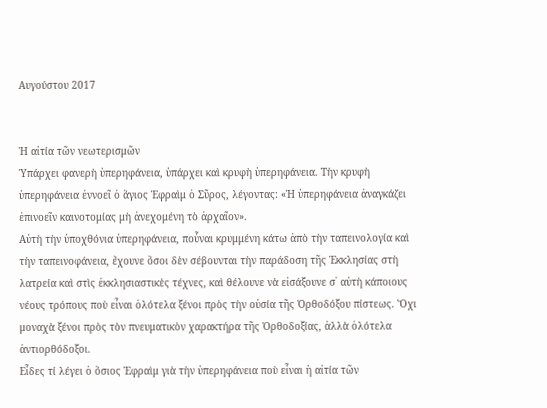Αυγούστου 2017


Ἡ αἰτία τῶν νεωτερισμῶν
Ὑπάρχει φανερὴ ὑπερηφάνεια, ὑπάρχει καὶ κρυφὴ ὑπερηφάνεια. Τὴν κρυφὴ ὑπερηφάνεια ἐννοεῖ ὁ ἅγιος Ἐφραὶμ ὁ Σῦρος, λέγοντας: «Ἡ ὑπερηφάνεια ἀναγκάζει ἐπινοεῖν καινοτομίας μὴ ἀνεχομένη τὸ ἀρχαῖον».
Αὐτὴ τὴν ὑποχθόνια ὑπερηφάνεια, ποὖναι κρυμμένη κάτω ἀπὸ τὴν ταπεινολογία καὶ τὴν ταπεινοφάνεια, ἔχουνε ὅσοι δὲν σέβουνται τὴν παράδοση τῆς Ἐκκλησίας στὴ λατρεία καὶ στὶς ἐκκλησιαστικὲς τέχνες, καὶ θέλουνε νὰ εἰσάξουνε σ᾿ αὐτὴ κάποιους νέους τρόπους ποὺ εἶναι ὁλότελα ξένοι πρὸς τὴν οὐσία τῆς Ὀρθοδόξου πίστεως. Ὄχι μοναχὰ ξένοι πρὸς τὸν πνευματικὸν χαρακτήρα τῆς Ὀρθοδοξίας, ἀλλὰ ὁλότελα ἀντιορθόδοξοι.
Εἶδες τί λέγει ὁ ὅσιος Ἐφραὶμ γιὰ τὴν ὑπερηφάνεια ποὺ εἶναι ἡ αἰτία τῶν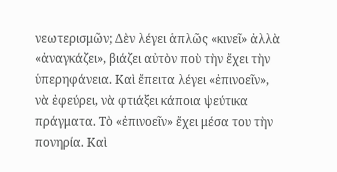νεωτερισμῶν; Δὲν λέγει ἁπλῶς «κινεῖ» ἀλλὰ «ἀναγκάζει», βιάζει αὐτὸν ποὺ τὴν ἔχει τὴν ὑπερηφάνεια. Καὶ ἔπειτα λέγει «ἐπινοεῖν», νὰ ἐφεύρει, νὰ φτιάξει κάποια ψεύτικα πράγματα. Τὸ «ἐπινοεῖν» ἔχει μέσα του τὴν πονηρία. Καὶ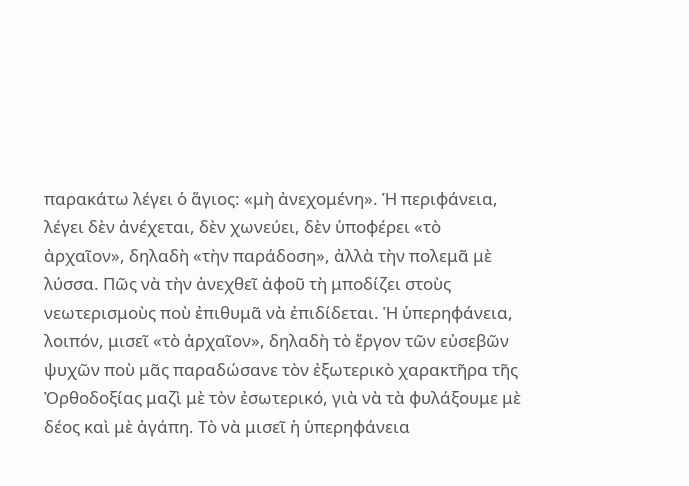παρακάτω λέγει ὁ ἅγιος: «μὴ ἀνεχομένη». Ἡ περιφάνεια, λέγει δὲν ἀνέχεται, δὲν χωνεύει, δὲν ὑποφέρει «τὸ ἀρχαῖον», δηλαδὴ «τὴν παράδοση», ἀλλὰ τὴν πολεμᾶ μὲ λύσσα. Πῶς νὰ τὴν ἀνεχθεῖ ἀφοῦ τὴ μποδίζει στοὺς νεωτερισμοὺς ποὺ ἐπιθυμᾶ νὰ ἐπιδίδεται. Ἡ ὑπερηφάνεια, λοιπόν, μισεῖ «τὸ ἀρχαῖον», δηλαδὴ τὸ ἔργον τῶν εὐσεβῶν ψυχῶν ποὺ μᾶς παραδώσανε τὸν ἐξωτερικὸ χαρακτῆρα τῆς Ὀρθοδοξίας μαζὶ μὲ τὸν ἐσωτερικό, γιὰ νὰ τὰ φυλάξουμε μὲ δέος καὶ μὲ ἀγάπη. Τὸ νὰ μισεῖ ἡ ὑπερηφάνεια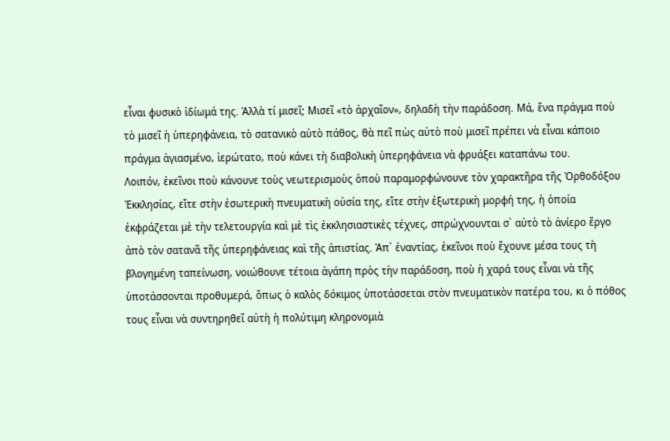εἶναι φυσικὸ ἰδίωμά της. Ἀλλὰ τί μισεῖ; Μισεῖ «τὸ ἀρχαῖον», δηλαδὴ τὴν παράδοση. Μά, ἕνα πράγμα ποὺ τὸ μισεῖ ἡ ὑπερηφάνεια, τὸ σατανικὸ αὐτὸ πάθος, θὰ πεῖ πὼς αὐτὸ ποὺ μισεῖ πρέπει νὰ εἶναι κάποιο πράγμα ἁγιασμένο, ἱερώτατο, ποὺ κάνει τὴ διαβολικὴ ὑπερηφάνεια νὰ φρυάξει καταπάνω του.
Λοιπόν, ἐκεῖνοι ποὺ κάνουνε τοὺς νεωτερισμοὺς ὁποὺ παραμορφώνουνε τὸν χαρακτῆρα τῆς Ὀρθοδόξου Ἐκκλησίας, εἴτε στὴν ἐσωτερικὴ πνευματικὴ οὐσία της, εἴτε στὴν ἐξωτερικὴ μορφή της, ἡ ὁποία ἐκφράζεται μὲ τὴν τελετουργία καὶ μὲ τὶς ἐκκλησιαστικὲς τέχνες, σπρώχνουνται σ᾿ αὐτὸ τὸ ἀνίερο ἔργο ἀπὸ τὸν σατανᾶ τῆς ὑπερηφάνειας καὶ τῆς ἀπιστίας. Ἀπ᾿ ἐναντίας, ἐκεῖνοι ποὺ ἔχουνε μέσα τους τὴ βλογημένη ταπείνωση, νοιώθουνε τέτοια ἀγάπη πρὸς τὴν παράδοση, ποὺ ἡ χαρά τους εἶναι νὰ τῆς ὑποτάσσονται προθυμερά, ὅπως ὁ καλὸς δόκιμος ὑποτάσσεται στὸν πνευματικὸν πατέρα του, κι ὁ πόθος τους εἶναι νὰ συντηρηθεῖ αὐτὴ ἡ πολύτιμη κληρονομιὰ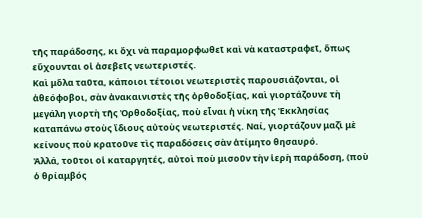τῆς παράδοσης, κι ὄχι νὰ παραμορφωθεῖ καὶ νὰ καταστραφεῖ, ὅπως εὔχουνται οἱ ἀσεβεῖς νεωτεριστές.
Καὶ μὅλα ταῦτα, κάποιοι τέτοιοι νεωτεριστὲς παρουσιάζονται, οἱ ἀθεόφοβοι, σὰν ἀνακαινιστὲς τῆς ὀρθοδοξίας, καὶ γιορτάζουνε τὴ μεγάλη γιορτὴ τῆς Ὀρθοδοξίας, ποὺ εἶναι ἡ νίκη τῆς Ἐκκλησίας καταπάνω στοὺς ἴδιους αὐτοὺς νεωτεριστές. Ναί, γιορτάζουν μαζὶ μὲ κείνους ποὺ κρατοῦνε τὶς παραδόσεις σὰν ἀτίμητο θησαυρό.
Ἀλλά, τοῦτοι οἱ καταργητές, αὐτοὶ ποὺ μισοῦν τὴν ἱερὴ παράδοση, (ποὺ ὁ θρίαμβός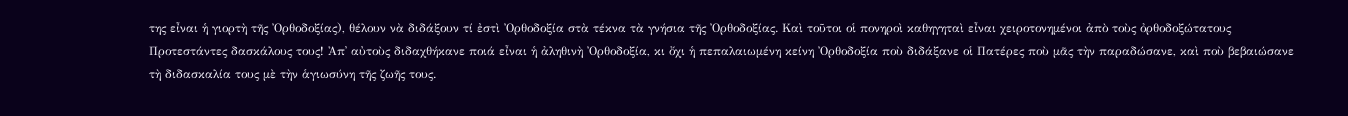της εἶναι ἡ γιορτὴ τῆς Ὀρθοδοξίας), θέλουν νὰ διδάξουν τί ἐστὶ Ὀρθοδοξία στὰ τέκνα τὰ γνήσια τῆς Ὀρθοδοξίας. Καὶ τοῦτοι οἱ πονηροὶ καθηγηταὶ εἶναι χειροτονημένοι ἀπὸ τοὺς ὀρθοδοξώτατους Προτεστάντες δασκάλους τους! Ἀπ᾿ αὐτοὺς διδαχθήκανε ποιά εἶναι ἡ ἀληθινὴ Ὀρθοδοξία, κι ὄχι ἡ πεπαλαιωμένη κείνη Ὀρθοδοξία ποὺ διδάξανε οἱ Πατέρες ποὺ μᾶς τὴν παραδώσανε, καὶ ποὺ βεβαιώσανε τὴ διδασκαλία τους μὲ τὴν ἁγιωσύνη τῆς ζωῆς τους.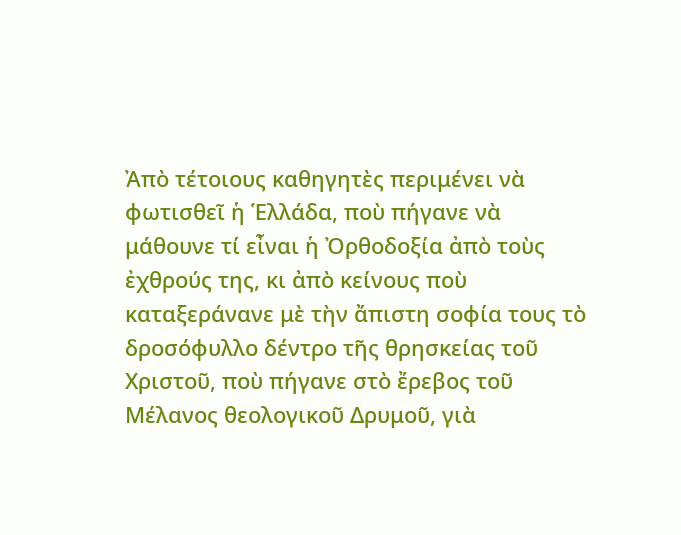Ἀπὸ τέτοιους καθηγητὲς περιμένει νὰ φωτισθεῖ ἡ Ἑλλάδα, ποὺ πήγανε νὰ μάθουνε τί εἶναι ἡ Ὀρθοδοξία ἀπὸ τοὺς ἐχθρούς της, κι ἀπὸ κείνους ποὺ καταξεράνανε μὲ τὴν ἄπιστη σοφία τους τὸ δροσόφυλλο δέντρο τῆς θρησκείας τοῦ Χριστοῦ, ποὺ πήγανε στὸ ἔρεβος τοῦ Μέλανος θεολογικοῦ Δρυμοῦ, γιὰ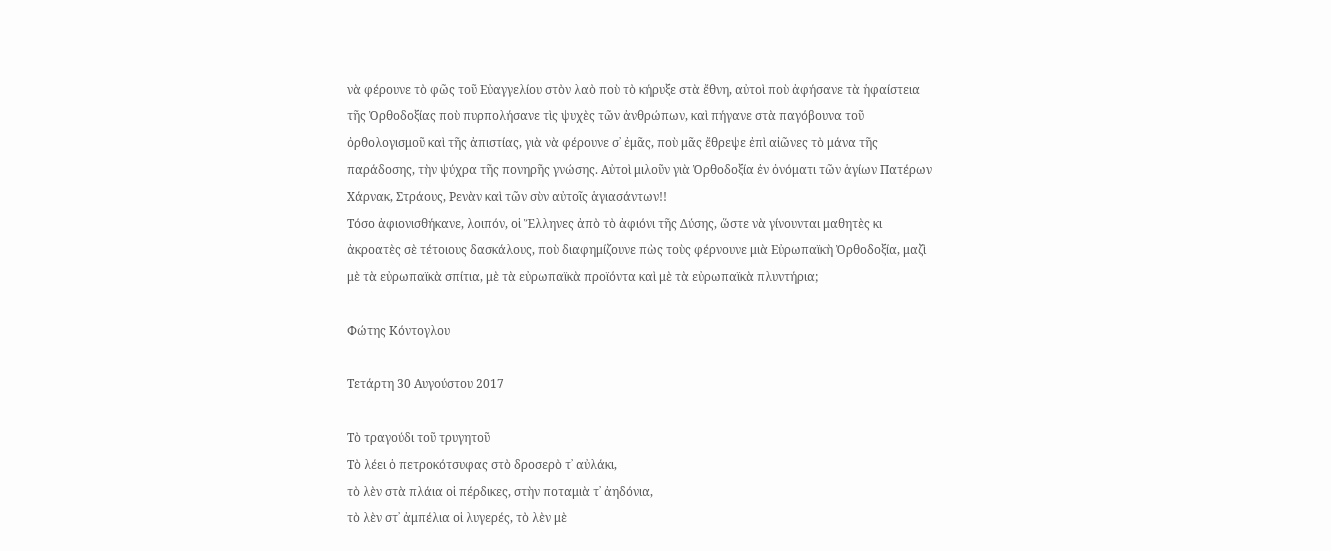νὰ φέρουνε τὸ φῶς τοῦ Εὐαγγελίου στὸν λαὸ ποὺ τὸ κήρυξε στὰ ἔθνη, αὐτοὶ ποὺ ἀφήσανε τὰ ἡφαίστεια τῆς Ὀρθοδοξίας ποὺ πυρπολήσανε τὶς ψυχὲς τῶν ἀνθρώπων, καὶ πήγανε στὰ παγόβουνα τοῦ ὀρθολογισμοῦ καὶ τῆς ἀπιστίας, γιὰ νὰ φέρουνε σ᾿ ἐμᾶς, ποὺ μᾶς ἔθρεψε ἐπὶ αἰῶνες τὸ μάνα τῆς παράδοσης, τὴν ψύχρα τῆς πονηρῆς γνώσης. Αὐτοὶ μιλοῦν γιὰ Ὀρθοδοξία ἐν ὀνόματι τῶν ἁγίων Πατέρων Χάρνακ, Στράους, Ρενὰν καὶ τῶν σὺν αὐτοῖς ἁγιασάντων!!
Τόσο ἀφιονισθήκανε, λοιπόν, οἱ Ἕλληνες ἀπὸ τὸ ἀφιόνι τῆς Δύσης, ὥστε νὰ γίνουνται μαθητὲς κι ἀκροατὲς σὲ τέτοιους δασκάλους, ποὺ διαφημίζουνε πὼς τοὺς φέρνουνε μιὰ Εὐρωπαϊκὴ Ὀρθοδοξία, μαζὶ μὲ τὰ εὐρωπαϊκὰ σπίτια, μὲ τὰ εὐρωπαϊκὰ προϊόντα καὶ μὲ τὰ εὐρωπαϊκὰ πλυντήρια;

Φώτης Κόντογλου

Τετάρτη 30 Αυγούστου 2017

Τὸ τραγούδι τοῦ τρυγητοῦ
Τὸ λέει ὁ πετροκότσυφας στὸ δροσερὸ τ᾿ αὐλάκι,
τὸ λὲν στὰ πλάια οἱ πέρδικες, στὴν ποταμιὰ τ᾿ ἀηδόνια,
τὸ λὲν στ᾿ ἀμπέλια οἱ λυγερές, τὸ λὲν μὲ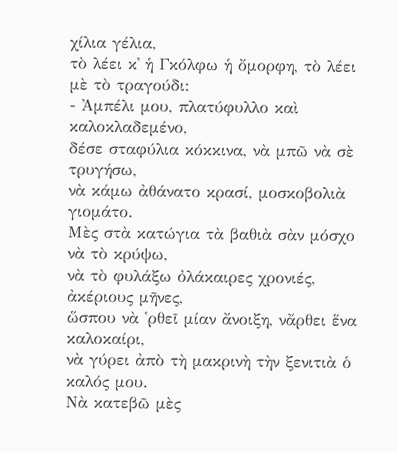χίλια γέλια,
τὸ λέει κ᾿ ἡ Γκόλφω ἡ ὄμορφη, τὸ λέει μὲ τὸ τραγούδι:
- Ἀμπέλι μου, πλατύφυλλο καὶ καλοκλαδεμένο,
δέσε σταφύλια κόκκινα, νὰ μπῶ νὰ σὲ τρυγήσω,
νὰ κάμω ἀθάνατο κρασί, μοσκοβολιὰ γιομάτο.
Μὲς στὰ κατώγια τὰ βαθιὰ σὰν μόσχο νὰ τὸ κρύψω,
νὰ τὸ φυλάξω ὀλάκαιρες χρονιές, ἀκέριους μῆνες,
ὥσπου νὰ ῾ρθεῖ μίαν ἄνοιξη, νἄρθει ἕνα καλοκαίρι,
νὰ γύρει ἀπὸ τὴ μακρινὴ τὴν ξενιτιὰ ὁ καλός μου.
Νὰ κατεβῶ μὲς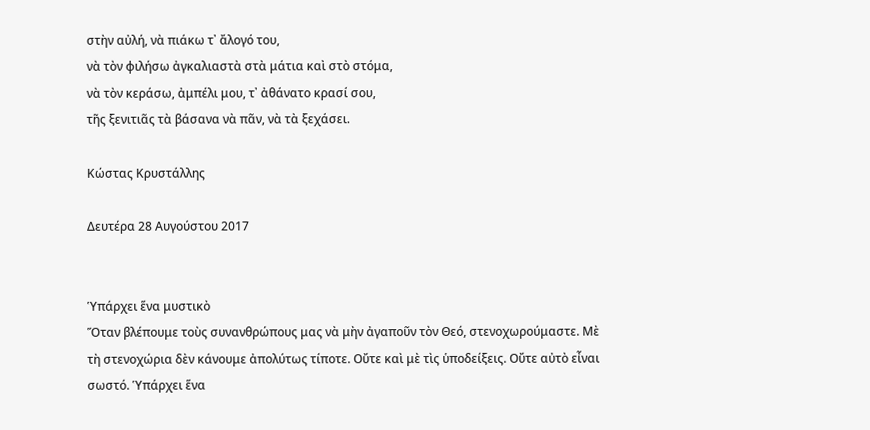στὴν αὐλή, νὰ πιάκω τ᾿ ἄλογό του,
νὰ τὸν φιλήσω ἀγκαλιαστὰ στὰ μάτια καὶ στὸ στόμα,
νὰ τὸν κεράσω, ἀμπέλι μου, τ᾿ ἀθάνατο κρασί σου,
τῆς ξενιτιᾶς τὰ βάσανα νὰ πᾶν, νὰ τὰ ξεχάσει.

Κώστας Κρυστάλλης

Δευτέρα 28 Αυγούστου 2017


Ὑπάρχει ἕνα μυστικὸ
Ὅταν βλέπουμε τοὺς συνανθρώπους μας νὰ μὴν ἀγαποῦν τὸν Θεό, στενοχωρούμαστε. Μὲ τὴ στενοχώρια δὲν κάνουμε ἀπολύτως τίποτε. Οὔτε καὶ μὲ τὶς ὑποδείξεις. Οὔτε αὐτὸ εἶναι σωστό. Ὑπάρχει ἕνα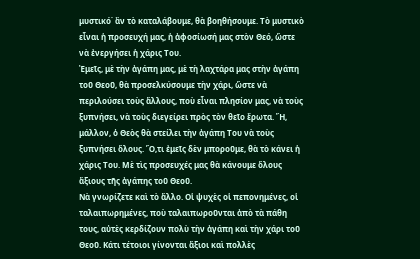μυστικό˙ ἂν τὸ καταλάβουμε, θὰ βοηθήσουμε. Τὸ μυστικὸ εἶναι ἡ προσευχή μας, ἡ ἀφοσίωσή μας στὸν Θεό, ὥστε νὰ ἐνεργήσει ἡ χάρις Του.
Ἐμεῖς, μὲ τὴν ἀγάπη μας, μὲ τὴ λαχτάρα μας στὴν ἀγάπη τοῦ Θεοῦ, θὰ προσελκύσουμε τὴν χάρι, ὥστε νὰ περιλούσει τοὺς ἄλλους, ποὺ εἶναι πλησίον μας, νὰ τοὺς ξυπνήσει, νὰ τοὺς διεγείρει πρὸς τὸν θεῖο ἔρωτα. Ἤ, μάλλον, ὁ Θεὸς θὰ στείλει τὴν ἀγάπη Του νὰ τοὺς ξυπνήσει ὅλους. Ὅ,τι ἐμεῖς δὲν μποροῦμε, θὰ τὸ κάνει ἡ χάρις Του. Μὲ τὶς προσευχές μας θὰ κάνουμε ὅλους ἄξιους τῆς ἀγάπης τοῦ Θεοῦ.
Νὰ γνωρίζετε καὶ τὸ ἄλλο. Οἱ ψυχὲς οἱ πεπονημένες, οἱ ταλαιπωρημένες, ποὺ ταλαιπωροῦνται ἀπὸ τὰ πάθη τους, αὐτὲς κερδίζουν πολὺ τὴν ἀγάπη καὶ τὴν χάρι τοῦ Θεοῦ. Κάτι τέτοιοι γίνονται ἄξιοι καὶ πολλὲς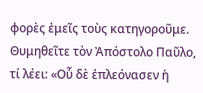φορὲς ἐμεῖς τοὺς κατηγοροῦμε. Θυμηθεῖτε τὸν Ἀπόστολο Παῦλο, τί λέει: «Οὗ δὲ ἐπλεόνασεν ἡ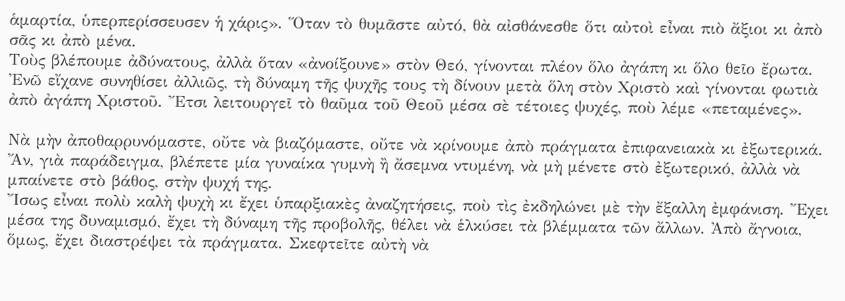ἁμαρτία, ὑπερπερίσσευσεν ἡ χάρις». Ὅταν τὸ θυμᾶστε αὐτό, θὰ αἰσθάνεσθε ὅτι αὐτοὶ εἶναι πιὸ ἄξιοι κι ἀπὸ σᾶς κι ἀπὸ μένα.
Τοὺς βλέπουμε ἀδύνατους, ἀλλὰ ὅταν «ἀνοίξουνε» στὸν Θεό, γίνονται πλέον ὅλο ἀγάπη κι ὅλο θεῖο ἔρωτα. Ἐνῶ εἴχανε συνηθίσει ἀλλιῶς, τὴ δύναμη τῆς ψυχῆς τους τὴ δίνουν μετὰ ὅλη στὸν Χριστὸ καὶ γίνονται φωτιὰ ἀπὸ ἀγάπη Χριστοῦ. Ἔτσι λειτουργεῖ τὸ θαῦμα τοῦ Θεοῦ μέσα σὲ τέτοιες ψυχές, ποὺ λέμε «πεταμένες».

Νὰ μὴν ἀποθαρρυνόμαστε, οὔτε νὰ βιαζόμαστε, οὔτε νὰ κρίνουμε ἀπὸ πράγματα ἐπιφανειακὰ κι ἐξωτερικά. Ἄν, γιὰ παράδειγμα, βλέπετε μία γυναίκα γυμνὴ ἢ ἄσεμνα ντυμένη, νὰ μὴ μένετε στὸ ἐξωτερικό, ἀλλὰ νὰ μπαίνετε στὸ βάθος, στὴν ψυχή της.
Ἴσως εἶναι πολὺ καλὴ ψυχὴ κι ἔχει ὑπαρξιακὲς ἀναζητήσεις, ποὺ τὶς ἐκδηλώνει μὲ τὴν ἔξαλλη ἐμφάνιση. Ἔχει μέσα της δυναμισμό, ἔχει τὴ δύναμη τῆς προβολῆς, θέλει νὰ ἑλκύσει τὰ βλέμματα τῶν ἄλλων. Ἀπὸ ἄγνοια, ὅμως, ἔχει διαστρέψει τὰ πράγματα. Σκεφτεῖτε αὐτὴ νὰ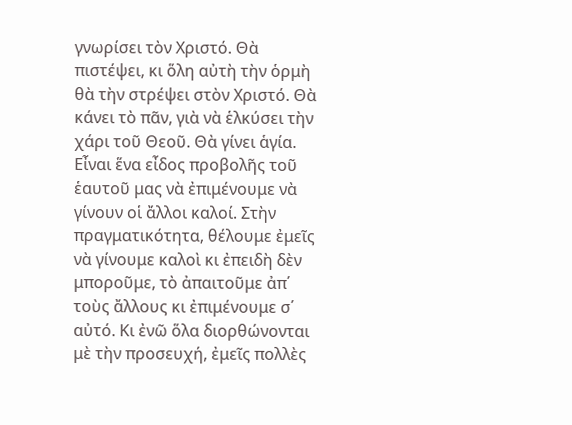γνωρίσει τὸν Χριστό. Θὰ πιστέψει, κι ὅλη αὐτὴ τὴν ὁρμὴ θὰ τὴν στρέψει στὸν Χριστό. Θὰ κάνει τὸ πᾶν, γιὰ νὰ ἑλκύσει τὴν χάρι τοῦ Θεοῦ. Θὰ γίνει ἁγία.
Εἶναι ἕνα εἶδος προβολῆς τοῦ ἑαυτοῦ μας νὰ ἐπιμένουμε νὰ γίνουν οἱ ἄλλοι καλοί. Στὴν πραγματικότητα, θέλουμε ἐμεῖς νὰ γίνουμε καλοὶ κι ἐπειδὴ δὲν μποροῦμε, τὸ ἀπαιτοῦμε ἀπ΄ τοὺς ἄλλους κι ἐπιμένουμε σ΄ αὐτό. Κι ἐνῶ ὅλα διορθώνονται μὲ τὴν προσευχή, ἐμεῖς πολλὲς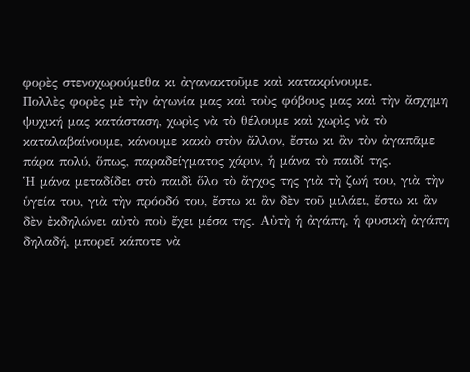φορὲς στενοχωρούμεθα κι ἀγανακτοῦμε καὶ κατακρίνουμε.
Πολλὲς φορὲς μὲ τὴν ἀγωνία μας καὶ τοὺς φόβους μας καὶ τὴν ἄσχημη ψυχική μας κατάσταση, χωρὶς νὰ τὸ θέλουμε καὶ χωρὶς νὰ τὸ καταλαβαίνουμε, κάνουμε κακὸ στὸν ἄλλον, ἔστω κι ἂν τὸν ἀγαπᾶμε πάρα πολύ, ὅπως, παραδείγματος χάριν, ἡ μάνα τὸ παιδί της.
Ἡ μάνα μεταδίδει στὸ παιδὶ ὅλο τὸ ἄγχος της γιὰ τὴ ζωή του, γιὰ τὴν ὑγεία του, γιὰ τὴν πρόοδό του, ἔστω κι ἂν δὲν τοῦ μιλάει, ἔστω κι ἂν δὲν ἐκδηλώνει αὐτὸ ποὺ ἔχει μέσα της. Αὐτὴ ἡ ἀγάπη, ἡ φυσικὴ ἀγάπη δηλαδή, μπορεῖ κάποτε νὰ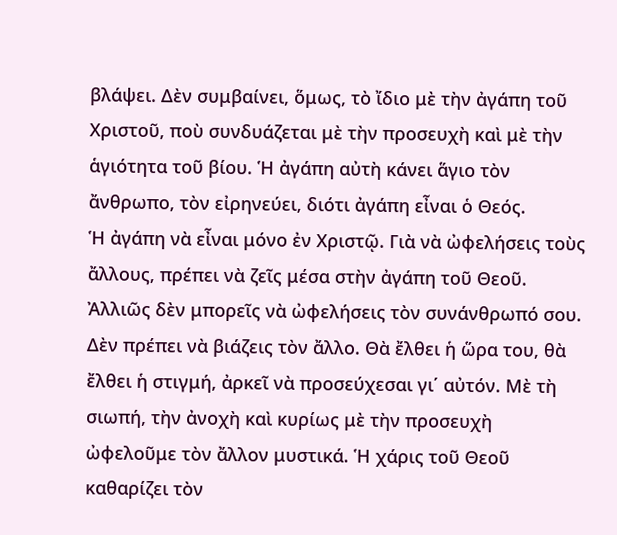βλάψει. Δὲν συμβαίνει, ὅμως, τὸ ἴδιο μὲ τὴν ἀγάπη τοῦ Χριστοῦ, ποὺ συνδυάζεται μὲ τὴν προσευχὴ καὶ μὲ τὴν ἁγιότητα τοῦ βίου. Ἡ ἀγάπη αὐτὴ κάνει ἅγιο τὸν ἄνθρωπο, τὸν εἰρηνεύει, διότι ἀγάπη εἶναι ὁ Θεός.
Ἡ ἀγάπη νὰ εἶναι μόνο ἐν Χριστῷ. Γιὰ νὰ ὠφελήσεις τοὺς ἄλλους, πρέπει νὰ ζεῖς μέσα στὴν ἀγάπη τοῦ Θεοῦ. Ἀλλιῶς δὲν μπορεῖς νὰ ὠφελήσεις τὸν συνάνθρωπό σου.
Δὲν πρέπει νὰ βιάζεις τὸν ἄλλο. Θὰ ἔλθει ἡ ὥρα του, θὰ ἔλθει ἡ στιγμή, ἀρκεῖ νὰ προσεύχεσαι γι΄ αὐτόν. Μὲ τὴ σιωπή, τὴν ἀνοχὴ καὶ κυρίως μὲ τὴν προσευχὴ ὠφελοῦμε τὸν ἄλλον μυστικά. Ἡ χάρις τοῦ Θεοῦ καθαρίζει τὸν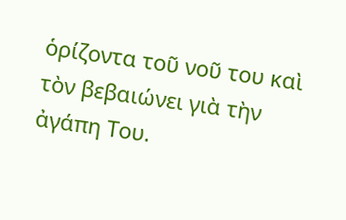ὁρίζοντα τοῦ νοῦ του καὶ τὸν βεβαιώνει γιὰ τὴν ἀγάπη Του.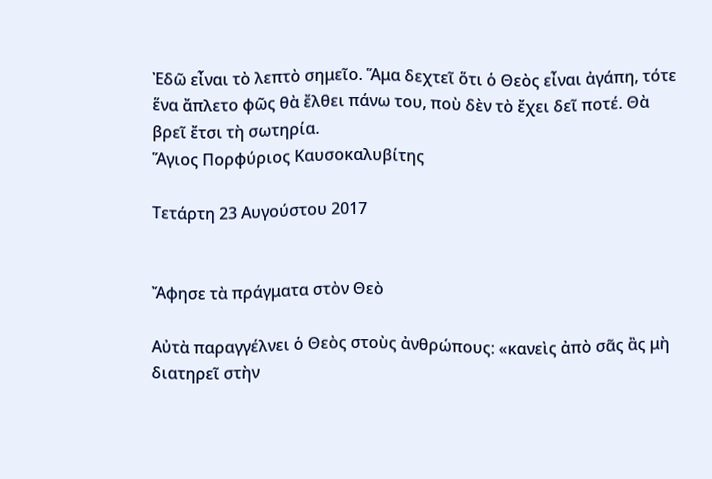Ἐδῶ εἶναι τὸ λεπτὸ σημεῖο. Ἅμα δεχτεῖ ὅτι ὁ Θεὸς εἶναι ἀγάπη, τότε ἕνα ἄπλετο φῶς θὰ ἔλθει πάνω του, ποὺ δὲν τὸ ἔχει δεῖ ποτέ. Θὰ βρεῖ ἔτσι τὴ σωτηρία.
Ἅγιος Πορφύριος Καυσοκαλυβίτης

Τετάρτη 23 Αυγούστου 2017


Ἄφησε τὰ πράγματα στὸν Θεὸ

Αὐτὰ παραγγέλνει ὁ Θεὸς στοὺς ἀνθρώπους: «κανεὶς ἀπὸ σᾶς ἂς μὴ διατηρεῖ στὴν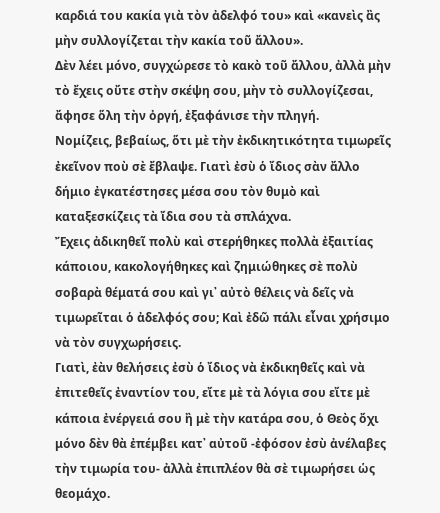καρδιά του κακία γιὰ τὸν ἀδελφό του» καὶ «κανεὶς ἂς μὴν συλλογίζεται τὴν κακία τοῦ ἄλλου».
Δὲν λέει μόνο, συγχώρεσε τὸ κακὸ τοῦ ἄλλου, ἀλλὰ μὴν τὸ ἔχεις οὔτε στὴν σκέψη σου, μὴν τὸ συλλογίζεσαι, ἄφησε ὅλη τὴν ὀργή, ἐξαφάνισε τὴν πληγή.
Νομίζεις, βεβαίως, ὅτι μὲ τὴν ἐκδικητικότητα τιμωρεῖς ἐκεῖνον ποὺ σὲ ἔβλαψε. Γιατὶ ἐσὺ ὁ ἴδιος σὰν ἄλλο δήμιο ἐγκατέστησες μέσα σου τὸν θυμὸ καὶ καταξεσκίζεις τὰ ἴδια σου τὰ σπλάχνα.
Ἔχεις ἀδικηθεῖ πολὺ καὶ στερήθηκες πολλὰ ἐξαιτίας κάποιου, κακολογήθηκες καὶ ζημιώθηκες σὲ πολὺ σοβαρὰ θέματά σου καὶ γι᾿ αὐτὸ θέλεις νὰ δεῖς νὰ τιμωρεῖται ὁ ἀδελφός σου; Καὶ ἐδῶ πάλι εἶναι χρήσιμο νὰ τὸν συγχωρήσεις.
Γιατὶ, ἐὰν θελήσεις ἐσὺ ὁ ἴδιος νὰ ἐκδικηθεῖς καὶ νὰ ἐπιτεθεῖς ἐναντίον του, εἴτε μὲ τὰ λόγια σου εἴτε μὲ κάποια ἐνέργειά σου ἢ μὲ τὴν κατάρα σου, ὁ Θεὸς ὄχι μόνο δὲν θὰ ἐπέμβει κατ᾿ αὐτοῦ -ἐφόσον ἐσὺ ἀνέλαβες τὴν τιμωρία του- ἀλλὰ ἐπιπλέον θὰ σὲ τιμωρήσει ὡς θεομάχο.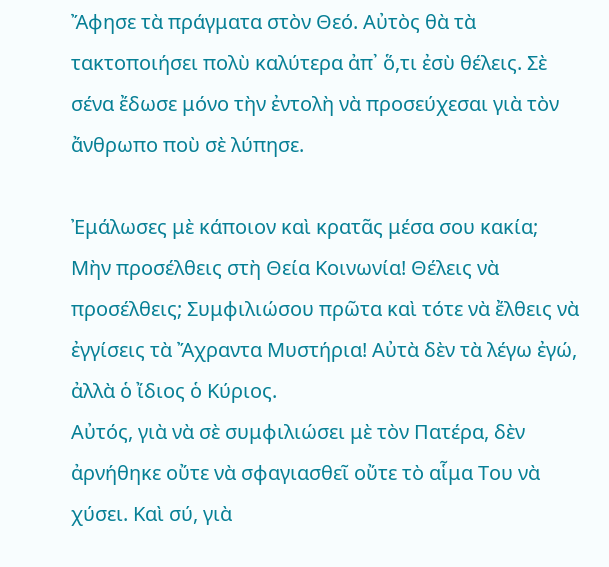Ἄφησε τὰ πράγματα στὸν Θεό. Αὐτὸς θὰ τὰ τακτοποιήσει πολὺ καλύτερα ἀπ᾿ ὅ,τι ἐσὺ θέλεις. Σὲ σένα ἔδωσε μόνο τὴν ἐντολὴ νὰ προσεύχεσαι γιὰ τὸν ἄνθρωπο ποὺ σὲ λύπησε.

Ἐμάλωσες μὲ κάποιον καὶ κρατᾶς μέσα σου κακία; Μὴν προσέλθεις στὴ Θεία Κοινωνία! Θέλεις νὰ προσέλθεις; Συμφιλιώσου πρῶτα καὶ τότε νὰ ἔλθεις νὰ ἐγγίσεις τὰ Ἄχραντα Μυστήρια! Αὐτὰ δὲν τὰ λέγω ἐγώ, ἀλλὰ ὁ ἴδιος ὁ Κύριος.
Αὐτός, γιὰ νὰ σὲ συμφιλιώσει μὲ τὸν Πατέρα, δὲν ἀρνήθηκε οὔτε νὰ σφαγιασθεῖ οὔτε τὸ αἷμα Του νὰ χύσει. Καὶ σύ, γιὰ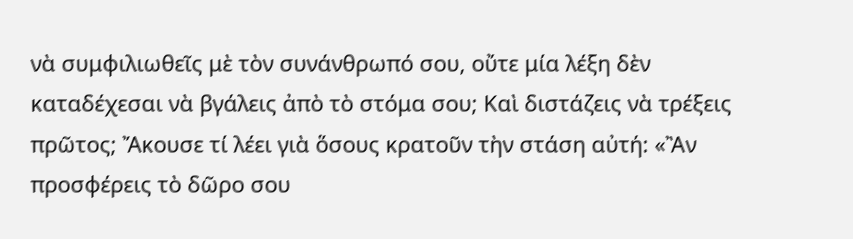νὰ συμφιλιωθεῖς μὲ τὸν συνάνθρωπό σου, οὔτε μία λέξη δὲν καταδέχεσαι νὰ βγάλεις ἀπὸ τὸ στόμα σου; Καὶ διστάζεις νὰ τρέξεις πρῶτος; Ἄκουσε τί λέει γιὰ ὅσους κρατοῦν τὴν στάση αὐτή: «Ἂν προσφέρεις τὸ δῶρο σου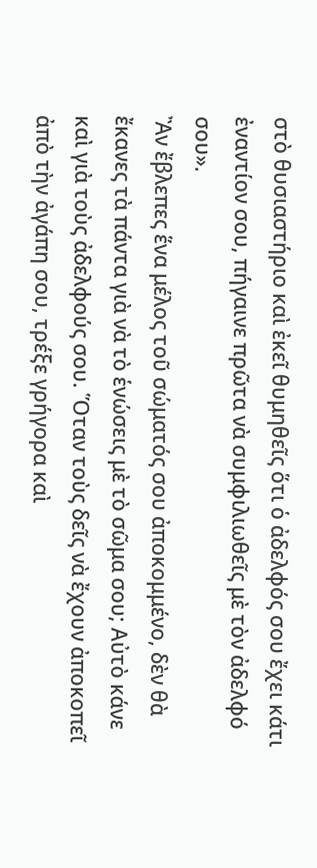στὸ θυσιαστήριο καὶ ἐκεῖ θυμηθεῖς ὅτι ὁ ἀδελφός σου ἔχει κάτι ἐναντίον σου, πήγαινε πρῶτα νὰ συμφιλιωθεῖς μὲ τὸν ἀδελφό σου».
Ἂν ἔβλεπες ἕνα μέλος τοῦ σώματός σου ἀποκομμένο, δὲν θὰ ἔκανες τὰ πάντα γιὰ νὰ τὸ ἑνώσεις μὲ τὸ σῶμα σου; Αὐτὸ κάνε καὶ γιὰ τοὺς ἀδελφούς σου. Ὅταν τοὺς δεῖς νὰ ἔχουν ἀποκοπεῖ ἀπὸ τὴν ἀγάπη σου, τρέξε γρήγορα καὶ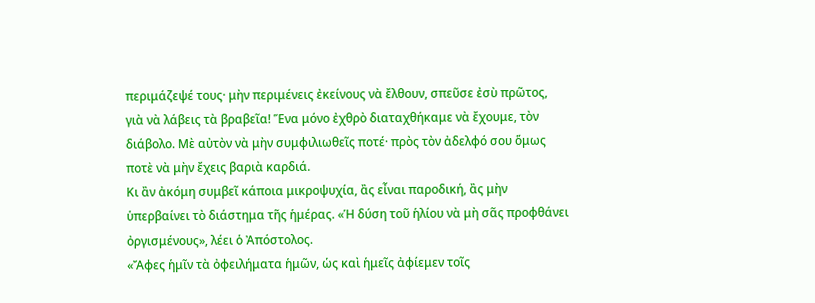περιμάζεψέ τους· μὴν περιμένεις ἐκείνους νὰ ἔλθουν, σπεῦσε ἐσὺ πρῶτος, γιὰ νὰ λάβεις τὰ βραβεῖα! Ἕνα μόνο ἐχθρὸ διαταχθήκαμε νὰ ἔχουμε, τὸν διάβολο. Μὲ αὐτὸν νὰ μὴν συμφιλιωθεῖς ποτέ· πρὸς τὸν ἀδελφό σου ὅμως ποτὲ νὰ μὴν ἔχεις βαριὰ καρδιά.
Κι ἂν ἀκόμη συμβεῖ κάποια μικροψυχία, ἂς εἶναι παροδική, ἂς μὴν ὑπερβαίνει τὸ διάστημα τῆς ἡμέρας. «Ἡ δύση τοῦ ἡλίου νὰ μὴ σᾶς προφθάνει ὀργισμένους», λέει ὁ Ἀπόστολος.
«Ἄφες ἡμῖν τὰ ὀφειλήματα ἡμῶν, ὡς καὶ ἡμεῖς ἀφίεμεν τοῖς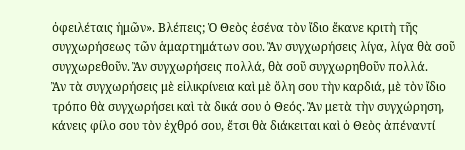ὀφειλέταις ἡμῶν». Βλέπεις; Ὁ Θεὸς ἐσένα τὸν ἴδιο ἔκανε κριτὴ τῆς συγχωρήσεως τῶν ἁμαρτημάτων σου. Ἂν συγχωρήσεις λίγα, λίγα θὰ σοῦ συγχωρεθοῦν. Ἂν συγχωρήσεις πολλά, θὰ σοῦ συγχωρηθοῦν πολλά.
Ἂν τὰ συγχωρήσεις μὲ εἰλικρίνεια καὶ μὲ ὅλη σου τὴν καρδιά, μὲ τὸν ἴδιο τρόπο θὰ συγχωρήσει καὶ τὰ δικά σου ὁ Θεός. Ἂν μετὰ τὴν συγχώρηση, κάνεις φίλο σου τὸν ἐχθρό σου, ἔτσι θὰ διάκειται καὶ ὁ Θεὸς ἀπέναντί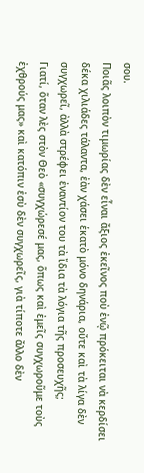σου.
Ποιᾶς λοιπὸν τιμωρίας δὲν εἶναι ἄξιος ἐκεῖνος ποὺ ἐνῷ πρόκειται νὰ κερδίσει δέκα χιλιάδες τάλαντα, ἐὰν χάσει ἑκατὸ μόνο δηνάρια, οὔτε καὶ τὰ λίγα δὲν συγχωρεῖ, ἀλλὰ στρέφει ἐναντίον του τὰ ἴδια τὰ λόγια τῆς προσευχῆς;
Γιατί, ὅταν λὲς στὸν Θεὸ «συγχώρεσέ μας, ὅπως καὶ ἐμεῖς συγχωροῦμε τοὺς ἐχθρούς μας» καὶ κατόπιν ἐσὺ δὲν συγχωρεῖς, γιὰ τίποτε ἄλλο δὲν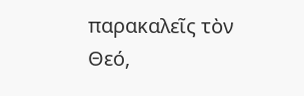παρακαλεῖς τὸν Θεό,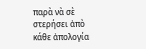παρὰ νὰ σὲ στερήσει ἀπὸ κάθε ἀπολογία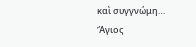καὶ συγγνώμη…
Ἅγιος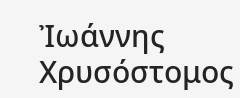Ἰωάννης Χρυσόστομος